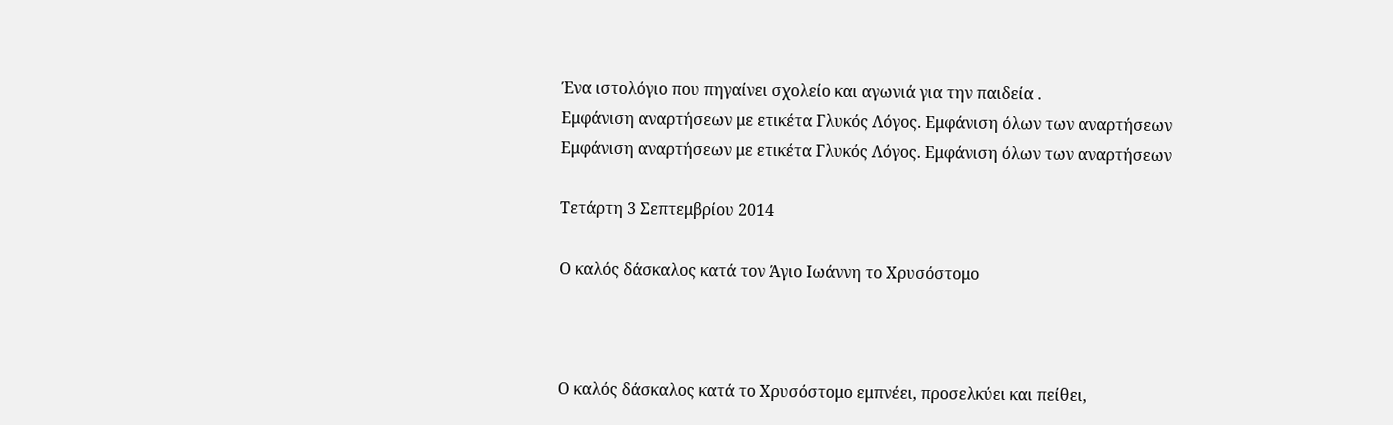Ένα ιστολόγιο που πηγαίνει σχολείο και αγωνιά για την παιδεία .
Εμφάνιση αναρτήσεων με ετικέτα Γλυκός Λόγος. Εμφάνιση όλων των αναρτήσεων
Εμφάνιση αναρτήσεων με ετικέτα Γλυκός Λόγος. Εμφάνιση όλων των αναρτήσεων

Τετάρτη 3 Σεπτεμβρίου 2014

Ο καλός δάσκαλος κατά τον Άγιο Ιωάννη το Χρυσόστομο



Ο καλός δάσκαλος κατά το Χρυσόστομο εμπνέει, προσελκύει και πείθει,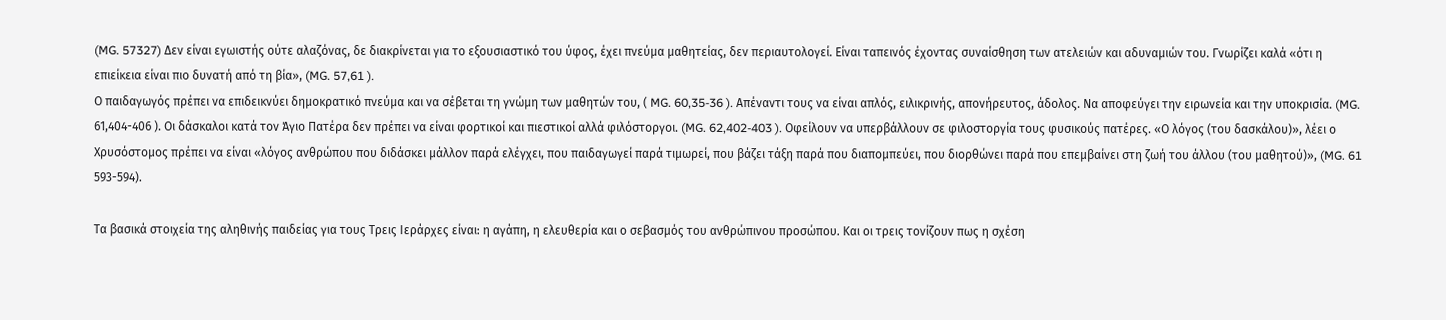(MG. 57327) Δεν είναι εγωιστής ούτε αλαζόνας, δε διακρίνεται για το εξουσιαστικό του ύφος, έχει πνεύμα μαθητείας, δεν περιαυτολογεί. Είναι ταπεινός έχοντας συναίσθηση των ατελειών και αδυναμιών του. Γνωρίζει καλά «ότι η επιείκεια είναι πιο δυνατή από τη βία», (MG. 57,61 ).
Ο παιδαγωγός πρέπει να επιδεικνύει δημοκρατικό πνεύμα και να σέβεται τη γνώμη των μαθητών του, ( MG. 60,35-36 ). Απέναντι τους να είναι απλός, ειλικρινής, απονήρευτος, άδολος. Να αποφεύγει την ειρωνεία και την υποκρισία. (MG. 61,404-406 ). Οι δάσκαλοι κατά τον Άγιο Πατέρα δεν πρέπει να είναι φορτικοί και πιεστικοί αλλά φιλόστοργοι. (MG. 62,402-403 ). Οφείλουν να υπερβάλλουν σε φιλοστοργία τους φυσικούς πατέρες. «Ο λόγος (του δασκάλου)», λέει ο Χρυσόστομος πρέπει να είναι «λόγος ανθρώπου που διδάσκει μάλλον παρά ελέγχει, που παιδαγωγεί παρά τιμωρεί, που βάζει τάξη παρά που διαπομπεύει, που διορθώνει παρά που επεμβαίνει στη ζωή του άλλου (του μαθητού)», (MG. 61 593-594).

Τα βασικά στοιχεία της αληθινής παιδείας για τους Τρεις Ιεράρχες είναι: η αγάπη, η ελευθερία και ο σεβασμός του ανθρώπινου προσώπου. Και οι τρεις τονίζουν πως η σχέση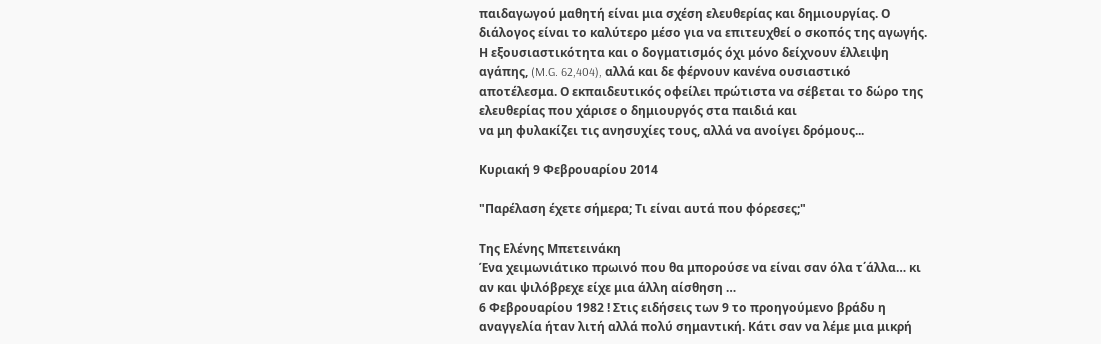παιδαγωγού μαθητή είναι μια σχέση ελευθερίας και δημιουργίας. Ο διάλογος είναι το καλύτερο μέσο για να επιτευχθεί ο σκοπός της αγωγής. Η εξουσιαστικότητα και ο δογματισμός όχι μόνο δείχνουν έλλειψη αγάπης, (M.G. 62,404), αλλά και δε φέρνουν κανένα ουσιαστικό αποτέλεσμα. Ο εκπαιδευτικός οφείλει πρώτιστα να σέβεται το δώρο της ελευθερίας που χάρισε ο δημιουργός στα παιδιά και
να μη φυλακίζει τις ανησυχίες τους, αλλά να ανοίγει δρόμους...

Κυριακή 9 Φεβρουαρίου 2014

"Παρέλαση έχετε σήμερα; Τι είναι αυτά που φόρεσες;"

Tης Ελένης Μπετεινάκη
Ένα χειμωνιάτικο πρωινό που θα μπορούσε να είναι σαν όλα τ΄άλλα… κι  αν και ψιλόβρεχε είχε μια άλλη αίσθηση …
6 Φεβρουαρίου 1982 ! Στις ειδήσεις των 9 το προηγούμενο βράδυ η αναγγελία ήταν λιτή αλλά πολύ σημαντική. Κάτι σαν να λέμε μια μικρή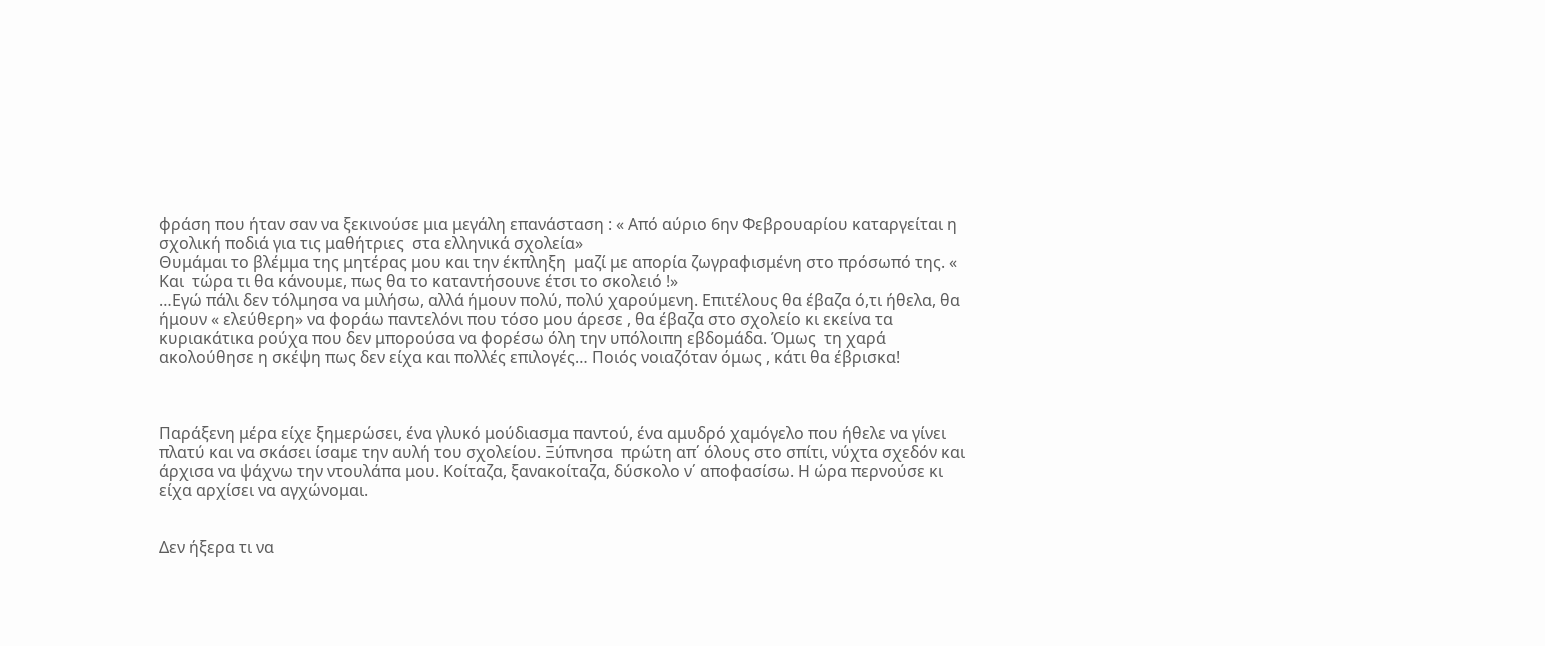φράση που ήταν σαν να ξεκινούσε μια μεγάλη επανάσταση : « Από αύριο 6ην Φεβρουαρίου καταργείται η σχολική ποδιά για τις μαθήτριες  στα ελληνικά σχολεία»
Θυμάμαι το βλέμμα της μητέρας μου και την έκπληξη  μαζί με απορία ζωγραφισμένη στο πρόσωπό της. « Και  τώρα τι θα κάνουμε, πως θα το καταντήσουνε έτσι το σκολειό !»
…Εγώ πάλι δεν τόλμησα να μιλήσω, αλλά ήμουν πολύ, πολύ χαρούμενη. Επιτέλους θα έβαζα ό,τι ήθελα, θα ήμουν « ελεύθερη» να φοράω παντελόνι που τόσο μου άρεσε , θα έβαζα στο σχολείο κι εκείνα τα κυριακάτικα ρούχα που δεν μπορούσα να φορέσω όλη την υπόλοιπη εβδομάδα. Όμως  τη χαρά ακολούθησε η σκέψη πως δεν είχα και πολλές επιλογές… Ποιός νοιαζόταν όμως , κάτι θα έβρισκα!



Παράξενη μέρα είχε ξημερώσει, ένα γλυκό μούδιασμα παντού, ένα αμυδρό χαμόγελο που ήθελε να γίνει πλατύ και να σκάσει ίσαμε την αυλή του σχολείου. Ξύπνησα  πρώτη απ΄ όλους στο σπίτι, νύχτα σχεδόν και άρχισα να ψάχνω την ντουλάπα μου. Κοίταζα, ξανακοίταζα, δύσκολο ν΄ αποφασίσω. Η ώρα περνούσε κι είχα αρχίσει να αγχώνομαι.


Δεν ήξερα τι να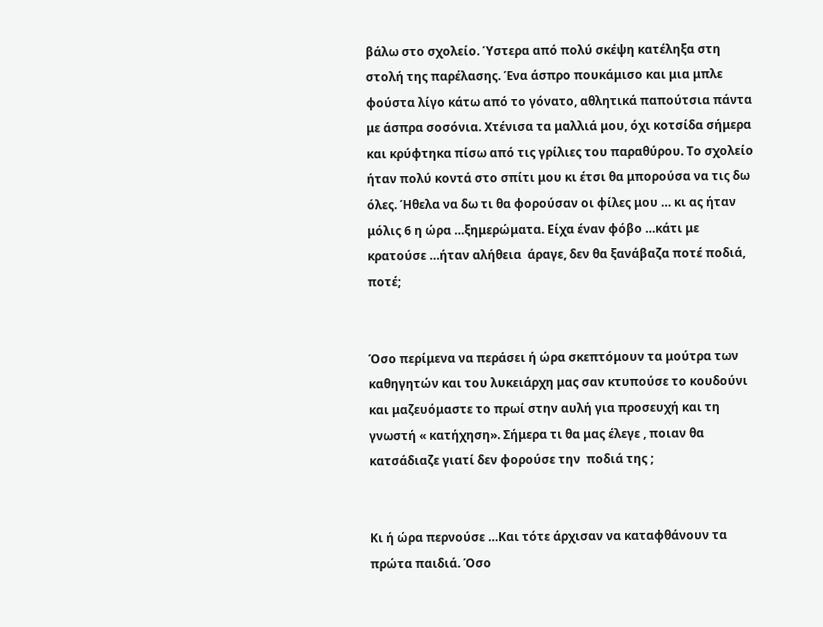βάλω στο σχολείο. Ύστερα από πολύ σκέψη κατέληξα στη στολή της παρέλασης. Ένα άσπρο πουκάμισο και μια μπλε φούστα λίγο κάτω από το γόνατο, αθλητικά παπούτσια πάντα  με άσπρα σοσόνια. Χτένισα τα μαλλιά μου, όχι κοτσίδα σήμερα και κρύφτηκα πίσω από τις γρίλιες του παραθύρου. Το σχολείο ήταν πολύ κοντά στο σπίτι μου κι έτσι θα μπορούσα να τις δω όλες. Ήθελα να δω τι θα φορούσαν οι φίλες μου … κι ας ήταν μόλις 6 η ώρα …ξημερώματα. Είχα έναν φόβο …κάτι με κρατούσε …ήταν αλήθεια  άραγε, δεν θα ξανάβαζα ποτέ ποδιά, ποτέ;


Όσο περίμενα να περάσει ή ώρα σκεπτόμουν τα μούτρα των καθηγητών και του λυκειάρχη μας σαν κτυπούσε το κουδούνι και μαζευόμαστε το πρωί στην αυλή για προσευχή και τη γνωστή « κατήχηση». Σήμερα τι θα μας έλεγε , ποιαν θα κατσάδιαζε γιατί δεν φορούσε την  ποδιά της ;


Κι ή ώρα περνούσε …Και τότε άρχισαν να καταφθάνουν τα πρώτα παιδιά. Όσο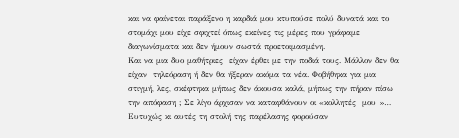και να φαίνεται παράξενο η καρδιά μου κτυπούσε πολύ δυνατά και το στομάχι μου είχε σφιχτεί όπως εκείνες τις μέρες που γράφαμε διαγωνίσματα και δεν ήμουν σωστά προετοιμασμένη.
Και να μια δυο μαθήτριες  είχαν έρθει με την ποδιά τους. Μάλλον δεν θα είχαν  τηλεόραση ή δεν θα ήξεραν ακόμα τα νέα. Φοβήθηκα για μια στιγμή, λες, σκέφτηκα μήπως δεν άκουσα καλά, μήπως την πήραν πίσω την απόφαση ; Σε λίγο άρχισαν να καταφθάνουν οι «κολλητές  μου »… Ευτυχώς κι αυτές τη στολή της παρέλασης φορούσαν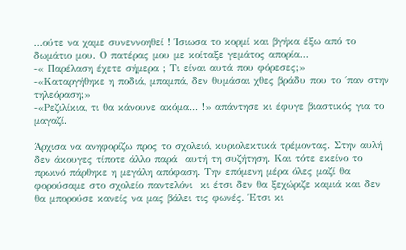…ούτε να χαμε συνεννοηθεί ! Ίσιωσα το κορμί και βγήκα έξω από το δωμάτιο μου. Ο πατέρας μου με κοίταξε γεμάτος απορία…
-« Παρέλαση έχετε σήμερα ; Τι είναι αυτά που φόρεσες;»
-«Καταργήθηκε η ποδιά, μπαμπά, δεν θυμάσαι χθες βράδυ που το ΄παν στην τηλεόραση;»
-«Ρεζιλίκια, τι θα κάνουνε ακόμα… !» απάντησε κι έφυγε βιαστικός για το μαγαζί.

Άρχισα να ανηφορίζω προς το σχολειό, κυριολεκτικά τρέμοντας. Στην αυλή δεν άκουγες τίποτε άλλο παρά  αυτή τη συζήτηση. Και τότε εκείνο το πρωινό πάρθηκε η μεγάλη απόφαση. Την επόμενη μέρα όλες μαζί θα φορούσαμε στο σχολείο παντελόνι  κι έτσι δεν θα ξεχώριζε καμιά και δεν θα μπορούσε κανείς να μας βάλει τις φωνές. Έτσι κι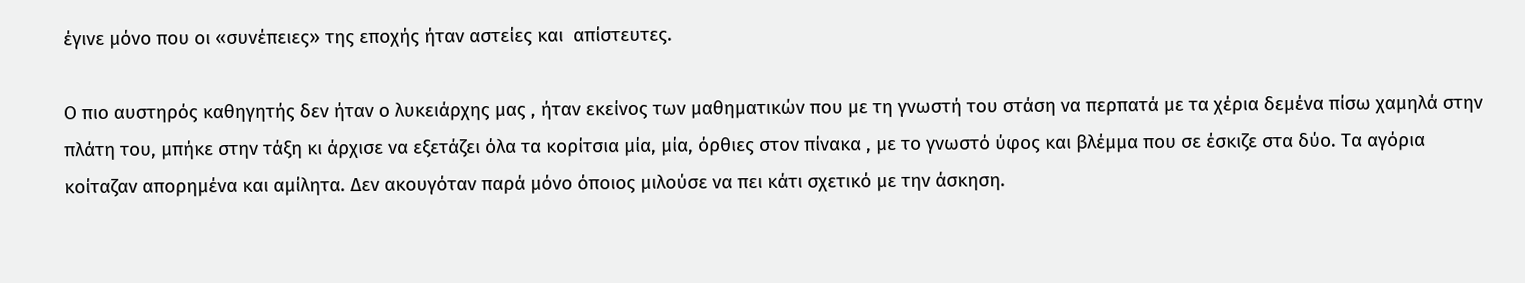έγινε μόνο που οι «συνέπειες» της εποχής ήταν αστείες και  απίστευτες.

Ο πιο αυστηρός καθηγητής δεν ήταν ο λυκειάρχης μας , ήταν εκείνος των μαθηματικών που με τη γνωστή του στάση να περπατά με τα χέρια δεμένα πίσω χαμηλά στην πλάτη του, μπήκε στην τάξη κι άρχισε να εξετάζει όλα τα κορίτσια μία, μία, όρθιες στον πίνακα , με το γνωστό ύφος και βλέμμα που σε έσκιζε στα δύο. Τα αγόρια κοίταζαν απορημένα και αμίλητα. Δεν ακουγόταν παρά μόνο όποιος μιλούσε να πει κάτι σχετικό με την άσκηση.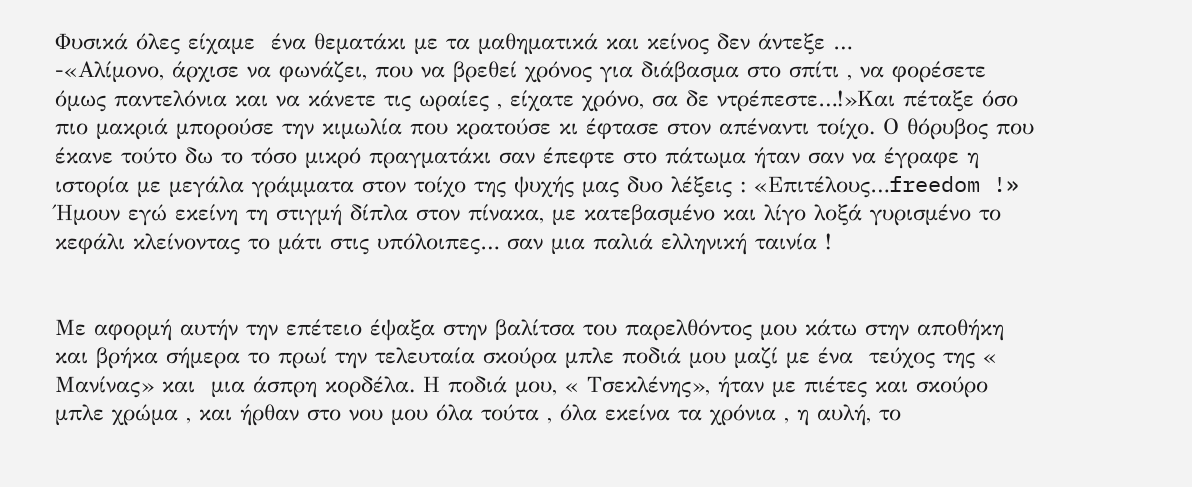Φυσικά όλες είχαμε  ένα θεματάκι με τα μαθηματικά και κείνος δεν άντεξε …
-«Αλίμονο, άρχισε να φωνάζει, που να βρεθεί χρόνος για διάβασμα στο σπίτι , να φορέσετε όμως παντελόνια και να κάνετε τις ωραίες , είχατε χρόνο, σα δε ντρέπεστε…!»Και πέταξε όσο πιο μακριά μπορούσε την κιμωλία που κρατούσε κι έφτασε στον απέναντι τοίχο. Ο θόρυβος που έκανε τούτο δω το τόσο μικρό πραγματάκι σαν έπεφτε στο πάτωμα ήταν σαν να έγραφε η ιστορία με μεγάλα γράμματα στον τοίχο της ψυχής μας δυο λέξεις : «Επιτέλους…freedom !» Ήμουν εγώ εκείνη τη στιγμή δίπλα στον πίνακα, με κατεβασμένο και λίγο λοξά γυρισμένο το κεφάλι κλείνοντας το μάτι στις υπόλοιπες… σαν μια παλιά ελληνική ταινία !


Με αφορμή αυτήν την επέτειο έψαξα στην βαλίτσα του παρελθόντος μου κάτω στην αποθήκη και βρήκα σήμερα το πρωί την τελευταία σκούρα μπλε ποδιά μου μαζί με ένα  τεύχος της « Μανίνας» και  μια άσπρη κορδέλα. Η ποδιά μου, « Τσεκλένης», ήταν με πιέτες και σκούρο μπλε χρώμα , και ήρθαν στο νου μου όλα τούτα , όλα εκείνα τα χρόνια , η αυλή, το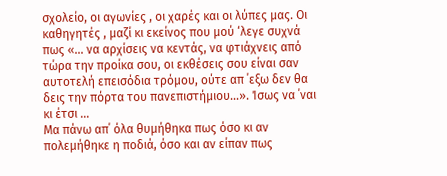σχολείο, οι αγωνίες , οι χαρές και οι λύπες μας. Οι καθηγητές , μαζί κι εκείνος που μού ‘λεγε συχνά πως «… να αρχίσεις να κεντάς, να φτιάχνεις από τώρα την προίκα σου, οι εκθέσεις σου είναι σαν αυτοτελή επεισόδια τρόμου, ούτε απ ΄εξω δεν θα δεις την πόρτα του πανεπιστήμιου…». Ίσως να ΄ναι κι έτσι …
Μα πάνω απ΄ όλα θυμήθηκα πως όσο κι αν πολεμήθηκε η ποδιά, όσο και αν είπαν πως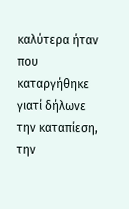καλύτερα ήταν που καταργήθηκε γιατί δήλωνε την καταπίεση, την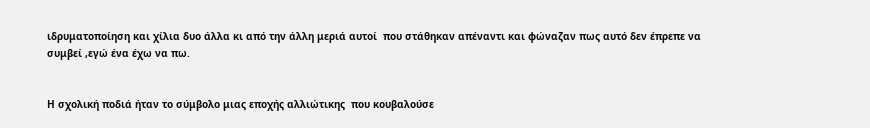ιδρυματοποίηση και χίλια δυο άλλα κι από την άλλη μεριά αυτοί  που στάθηκαν απέναντι και φώναζαν πως αυτό δεν έπρεπε να συμβεί ,εγώ ένα έχω να πω.


Η σχολική ποδιά ήταν το σύμβολο μιας εποχής αλλιώτικης  που κουβαλούσε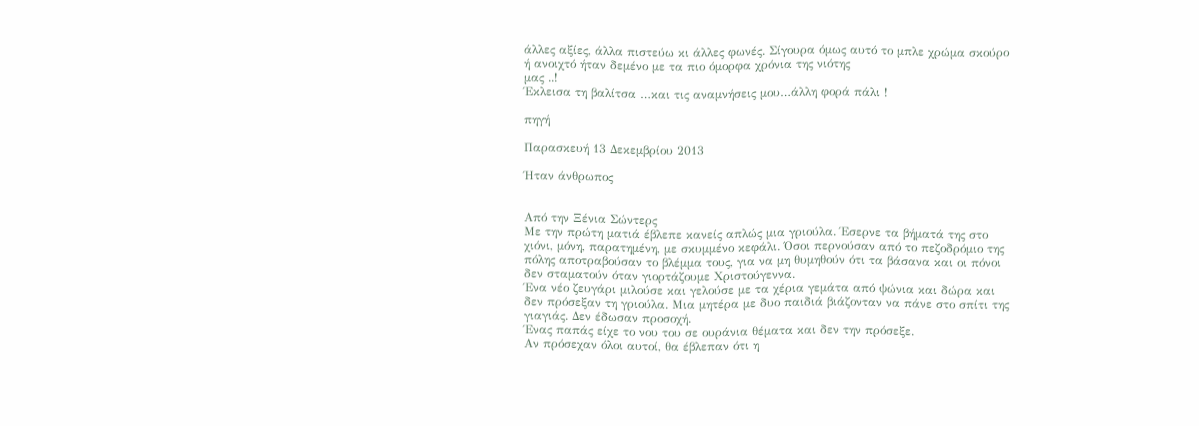άλλες αξίες, άλλα πιστεύω κι άλλες φωνές. Σίγουρα όμως αυτό το μπλε χρώμα σκούρο ή ανοιχτό ήταν δεμένο με τα πιο όμορφα χρόνια της νιότης
μας ..!
Έκλεισα τη βαλίτσα …και τις αναμνήσεις μου…άλλη φορά πάλι !

πηγή

Παρασκευή 13 Δεκεμβρίου 2013

Ήταν άνθρωπος


Από την Ξένια Σώντερς
Με την πρώτη ματιά έβλεπε κανείς απλώς μια γριούλα. Έσερνε τα βήματά της στο χιόνι, μόνη, παρατημένη, με σκυμμένο κεφάλι. Όσοι περνούσαν από το πεζοδρόμιο της πόλης αποτραβούσαν το βλέμμα τους, για να μη θυμηθούν ότι τα βάσανα και οι πόνοι δεν σταματούν όταν γιορτάζουμε Χριστούγεννα.
Ένα νέο ζευγάρι μιλούσε και γελούσε με τα χέρια γεμάτα από ψώνια και δώρα και δεν πρόσεξαν τη γριούλα. Μια μητέρα με δυο παιδιά βιάζονταν να πάνε στο σπίτι της γιαγιάς. Δεν έδωσαν προσοχή.
Ένας παπάς είχε το νου του σε ουράνια θέματα και δεν την πρόσεξε.
Αν πρόσεχαν όλοι αυτοί, θα έβλεπαν ότι η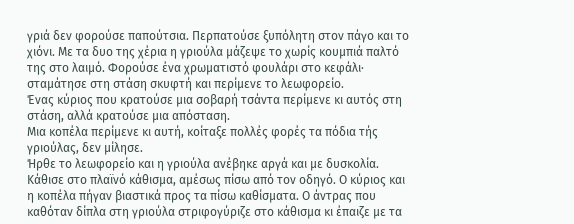γριά δεν φορούσε παπούτσια. Περπατούσε ξυπόλητη στον πάγο και το χιόνι. Με τα δυο της χέρια η γριούλα μάζεψε το χωρίς κουμπιά παλτό της στο λαιμό. Φορούσε ένα χρωματιστό φουλάρι στο κεφάλι· σταμάτησε στη στάση σκυφτή και περίμενε το λεωφορείο.
Ένας κύριος που κρατούσε μια σοβαρή τσάντα περίμενε κι αυτός στη στάση, αλλά κρατούσε μια απόσταση.
Μια κοπέλα περίμενε κι αυτή, κοίταξε πολλές φορές τα πόδια τής γριούλας, δεν μίλησε.
Ήρθε το λεωφορείο και η γριούλα ανέβηκε αργά και με δυσκολία. Κάθισε στο πλαϊνό κάθισμα, αμέσως πίσω από τον οδηγό. Ο κύριος και η κοπέλα πήγαν βιαστικά προς τα πίσω καθίσματα. Ο άντρας που καθόταν δίπλα στη γριούλα στριφογύριζε στο κάθισμα κι έπαιζε με τα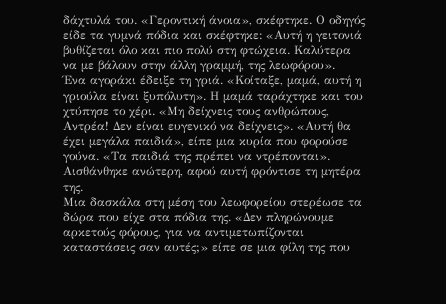δάχτυλά του. «Γεροντική άνοια», σκέφτηκε. Ο οδηγός είδε τα γυμνά πόδια και σκέφτηκε: «Αυτή η γειτονιά βυθίζεται όλο και πιο πολύ στη φτώχεια. Καλύτερα να με βάλουν στην άλλη γραμμή, της λεωφόρου».
Ένα αγοράκι έδειξε τη γριά. «Κοίταξε, μαμά, αυτή η γριούλα είναι ξυπόλυτη». Η μαμά ταράχτηκε και του χτύπησε το χέρι. «Μη δείχνεις τους ανθρώπους, Αντρέα! Δεν είναι ευγενικό να δείχνεις». «Αυτή θα έχει μεγάλα παιδιά», είπε μια κυρία που φορούσε γούνα. «Τα παιδιά της πρέπει να ντρέπονται». Αισθάνθηκε ανώτερη, αφού αυτή φρόντισε τη μητέρα της.
Μια δασκάλα στη μέση του λεωφορείου στερέωσε τα δώρα που είχε στα πόδια της. «Δεν πληρώνουμε αρκετούς φόρους, για να αντιμετωπίζονται καταστάσεις σαν αυτές;» είπε σε μια φίλη της που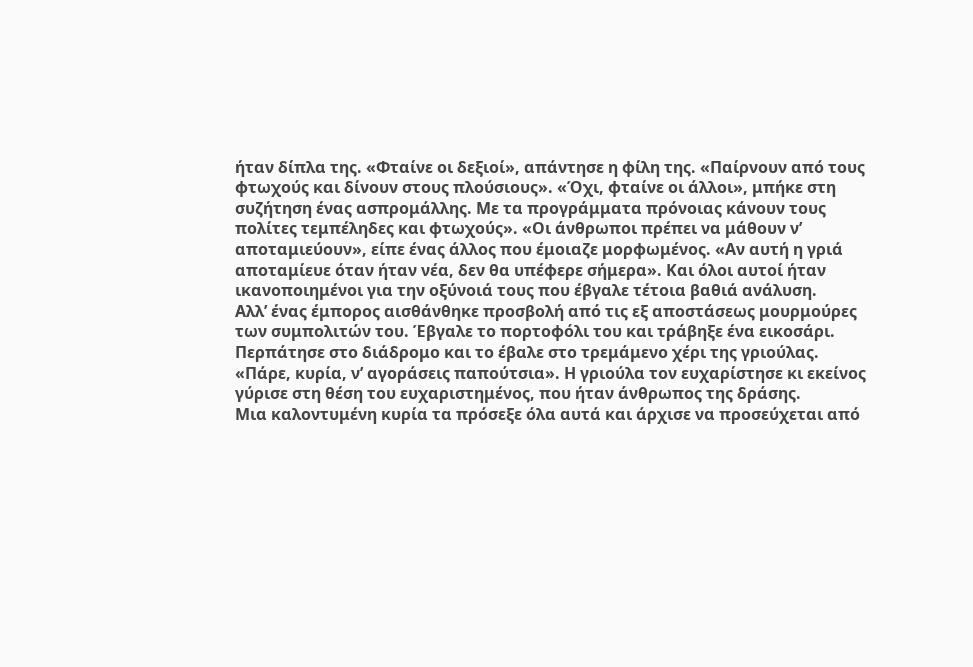ήταν δίπλα της. «Φταίνε οι δεξιοί», απάντησε η φίλη της. «Παίρνουν από τους φτωχούς και δίνουν στους πλούσιους». «Όχι, φταίνε οι άλλοι», μπήκε στη συζήτηση ένας ασπρομάλλης. Με τα προγράμματα πρόνοιας κάνουν τους πολίτες τεμπέληδες και φτωχούς». «Οι άνθρωποι πρέπει να μάθουν ν’ αποταμιεύουν», είπε ένας άλλος που έμοιαζε μορφωμένος. «Αν αυτή η γριά αποταμίευε όταν ήταν νέα, δεν θα υπέφερε σήμερα». Και όλοι αυτοί ήταν ικανοποιημένοι για την οξύνοιά τους που έβγαλε τέτοια βαθιά ανάλυση.
Αλλ’ ένας έμπορος αισθάνθηκε προσβολή από τις εξ αποστάσεως μουρμούρες των συμπολιτών του. Έβγαλε το πορτοφόλι του και τράβηξε ένα εικοσάρι. Περπάτησε στο διάδρομο και το έβαλε στο τρεμάμενο χέρι της γριούλας. «Πάρε, κυρία, ν’ αγοράσεις παπούτσια». Η γριούλα τον ευχαρίστησε κι εκείνος γύρισε στη θέση του ευχαριστημένος, που ήταν άνθρωπος της δράσης.
Μια καλοντυμένη κυρία τα πρόσεξε όλα αυτά και άρχισε να προσεύχεται από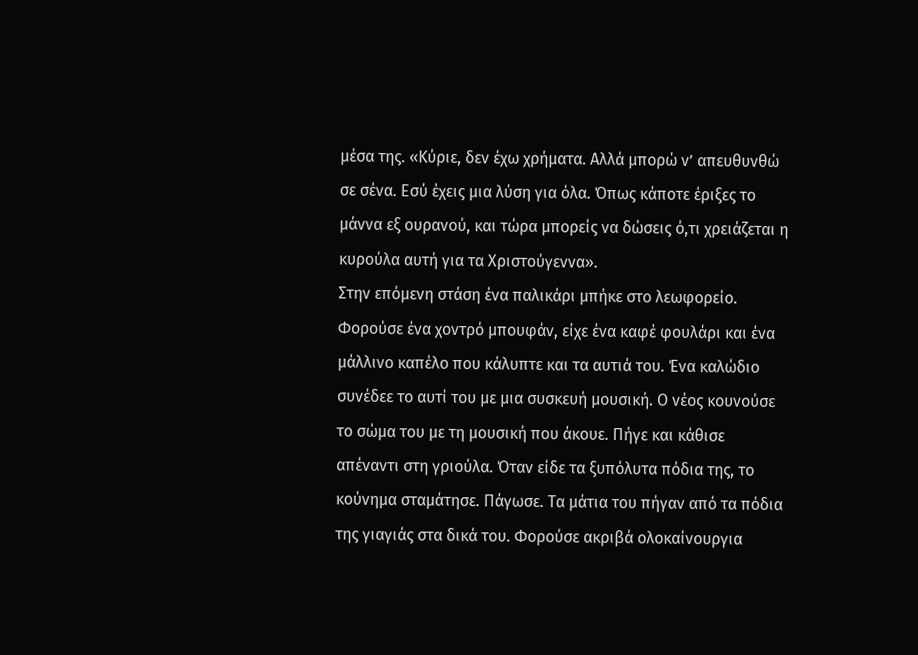μέσα της. «Κύριε, δεν έχω χρήματα. Αλλά μπορώ ν’ απευθυνθώ σε σένα. Εσύ έχεις μια λύση για όλα. Όπως κάποτε έριξες το μάννα εξ ουρανού, και τώρα μπορείς να δώσεις ό,τι χρειάζεται η κυρούλα αυτή για τα Χριστούγεννα».
Στην επόμενη στάση ένα παλικάρι μπήκε στο λεωφορείο. Φορούσε ένα χοντρό μπουφάν, είχε ένα καφέ φουλάρι και ένα μάλλινο καπέλο που κάλυπτε και τα αυτιά του. Ένα καλώδιο συνέδεε το αυτί του με μια συσκευή μουσική. Ο νέος κουνούσε το σώμα του με τη μουσική που άκουε. Πήγε και κάθισε απέναντι στη γριούλα. Όταν είδε τα ξυπόλυτα πόδια της, το κούνημα σταμάτησε. Πάγωσε. Τα μάτια του πήγαν από τα πόδια της γιαγιάς στα δικά του. Φορούσε ακριβά ολοκαίνουργια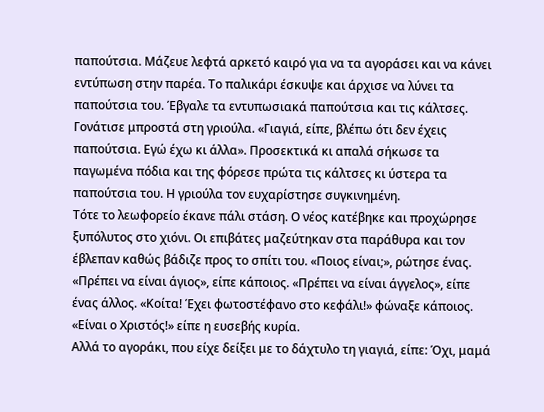παπούτσια. Μάζευε λεφτά αρκετό καιρό για να τα αγοράσει και να κάνει εντύπωση στην παρέα. Το παλικάρι έσκυψε και άρχισε να λύνει τα παπούτσια του. Έβγαλε τα εντυπωσιακά παπούτσια και τις κάλτσες. Γονάτισε μπροστά στη γριούλα. «Γιαγιά, είπε, βλέπω ότι δεν έχεις παπούτσια. Εγώ έχω κι άλλα». Προσεκτικά κι απαλά σήκωσε τα παγωμένα πόδια και της φόρεσε πρώτα τις κάλτσες κι ύστερα τα παπούτσια του. Η γριούλα τον ευχαρίστησε συγκινημένη.
Τότε το λεωφορείο έκανε πάλι στάση. Ο νέος κατέβηκε και προχώρησε ξυπόλυτος στο χιόνι. Οι επιβάτες μαζεύτηκαν στα παράθυρα και τον έβλεπαν καθώς βάδιζε προς το σπίτι του. «Ποιος είναι;», ρώτησε ένας. «Πρέπει να είναι άγιος», είπε κάποιος. «Πρέπει να είναι άγγελος», είπε ένας άλλος. «Κοίτα! Έχει φωτοστέφανο στο κεφάλι!» φώναξε κάποιος. «Είναι ο Χριστός!» είπε η ευσεβής κυρία.
Αλλά το αγοράκι, που είχε δείξει με το δάχτυλο τη γιαγιά, είπε: Όχι, μαμά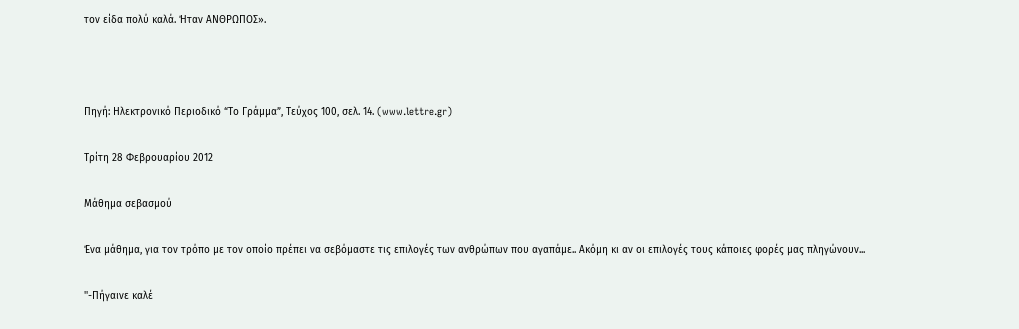τον είδα πολύ καλά. Ήταν ΑΝΘΡΩΠΟΣ».



Πηγή: Ηλεκτρονικό Περιοδικό “Το Γράμμα”, Τεύχος 100, σελ. 14. (www.lettre.gr)

Τρίτη 28 Φεβρουαρίου 2012

Μάθημα σεβασμού

Ένα μάθημα, για τον τρόπο με τον οποίο πρέπει να σεβόμαστε τις επιλογές των ανθρώπων που αγαπάμε.. Ακόμη κι αν οι επιλογές τους κάποιες φορές μας πληγώνουν...

''-Πήγαινε καλέ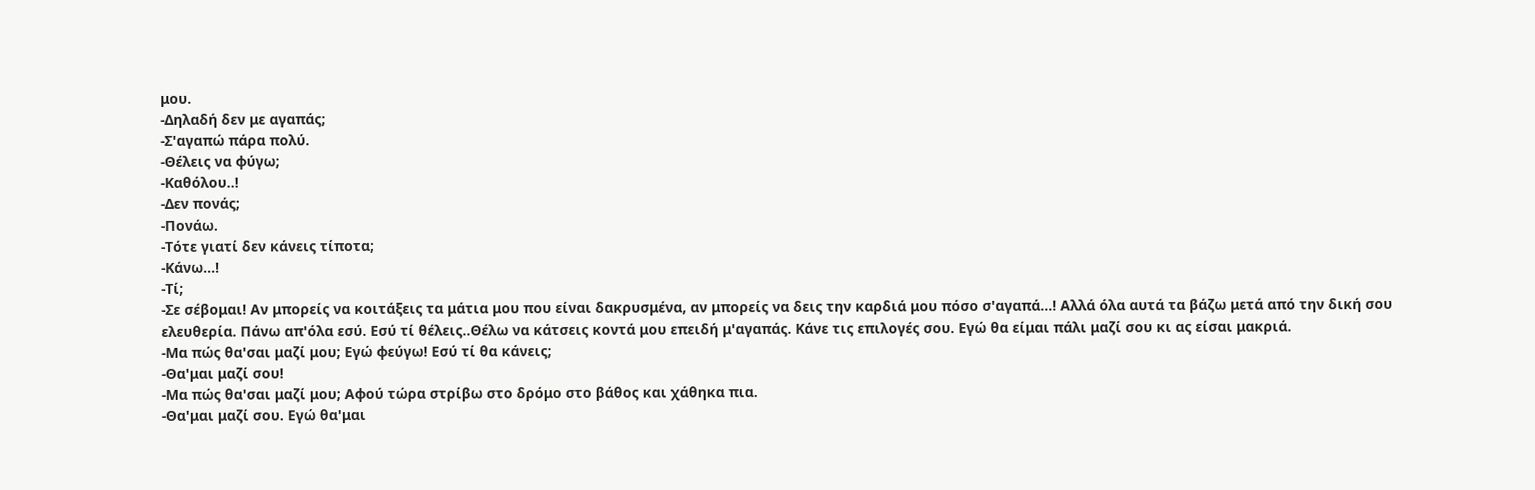μου.
-Δηλαδή δεν με αγαπάς;
-Σ'αγαπώ πάρα πολύ.
-Θέλεις να φύγω;
-Καθόλου..!
-Δεν πονάς;
-Πονάω.
-Τότε γιατί δεν κάνεις τίποτα;
-Κάνω...!
-Τί;
-Σε σέβομαι! Αν μπορείς να κοιτάξεις τα μάτια μου που είναι δακρυσμένα, αν μπορείς να δεις την καρδιά μου πόσο σ'αγαπά...! Aλλά όλα αυτά τα βάζω μετά από την δική σου ελευθερία. Πάνω απ'όλα εσύ. Εσύ τί θέλεις..Θέλω να κάτσεις κοντά μου επειδή μ'αγαπάς. Κάνε τις επιλογές σου. Εγώ θα είμαι πάλι μαζί σου κι ας είσαι μακριά.
-Μα πώς θα'σαι μαζί μου; Εγώ φεύγω! Εσύ τί θα κάνεις;
-Θα'μαι μαζί σου!
-Μα πώς θα'σαι μαζί μου; Αφού τώρα στρίβω στο δρόμο στο βάθος και χάθηκα πια.
-Θα'μαι μαζί σου. Εγώ θα'μαι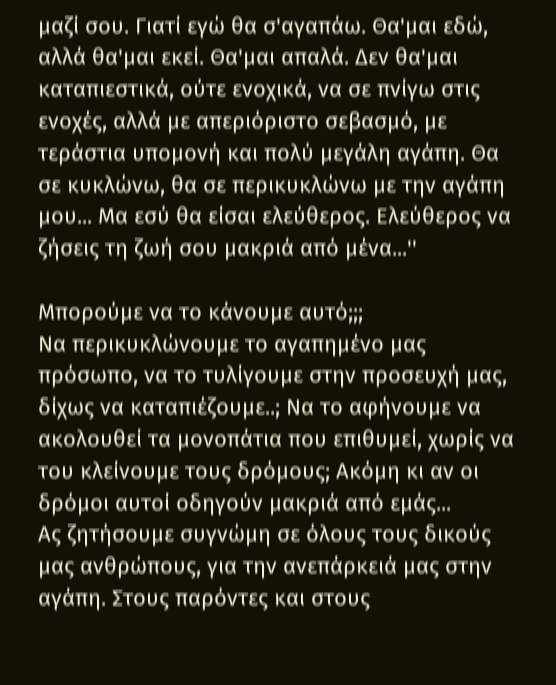μαζί σου. Γιατί εγώ θα σ'αγαπάω. Θα'μαι εδώ, αλλά θα'μαι εκεί. Θα'μαι απαλά. Δεν θα'μαι καταπιεστικά, ούτε ενοχικά, να σε πνίγω στις ενοχές, αλλά με απεριόριστο σεβασμό, με τεράστια υπομονή και πολύ μεγάλη αγάπη. Θα σε κυκλώνω, θα σε περικυκλώνω με την αγάπη μου... Μα εσύ θα είσαι ελεύθερος. Ελεύθερος να ζήσεις τη ζωή σου μακριά από μένα...''

Μπορούμε να το κάνουμε αυτό;;;
Να περικυκλώνουμε το αγαπημένο μας πρόσωπο, να το τυλίγουμε στην προσευχή μας, δίχως να καταπιέζουμε..; Να το αφήνουμε να ακολουθεί τα μονοπάτια που επιθυμεί, χωρίς να του κλείνουμε τους δρόμους; Ακόμη κι αν οι δρόμοι αυτοί οδηγούν μακριά από εμάς...
Ας ζητήσουμε συγνώμη σε όλους τους δικούς μας ανθρώπους, για την ανεπάρκειά μας στην αγάπη. Στους παρόντες και στους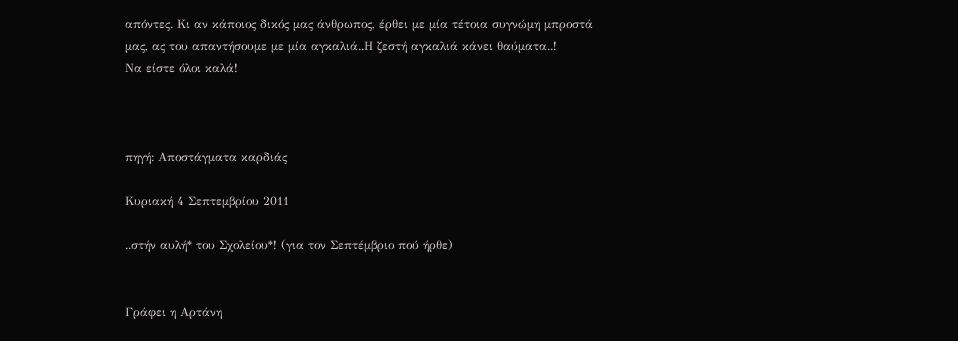απόντες. Κι αν κάποιος δικός μας άνθρωπος, έρθει με μία τέτοια συγνώμη μπροστά μας, ας του απαντήσουμε με μία αγκαλιά..Η ζεστή αγκαλιά κάνει θαύματα..!
Να είστε όλοι καλά!



πηγή: Αποστάγματα καρδιάς

Κυριακή 4 Σεπτεμβρίου 2011

..στήν αυλή* του Σχολείου*! (για τον Σεπτέμβριο πού ήρθε)


Γράφει η Αρτάνη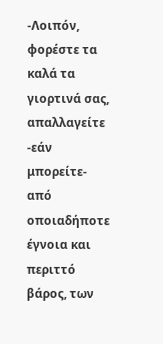-Λοιπόν, φορέστε τα καλά τα γιορτινά σας, απαλλαγείτε -εάν μπορείτε- από οποιαδήποτε έγνοια και περιττό βάρος, των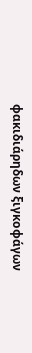φακιδιάρηδων ξιγκοφάγων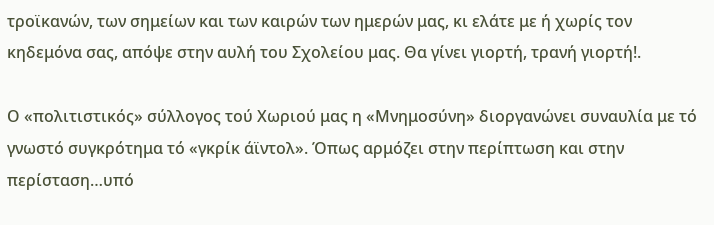τροϊκανών, των σημείων και των καιρών των ημερών μας, κι ελάτε με ή χωρίς τον κηδεμόνα σας, απόψε στην αυλή του Σχολείου μας. Θα γίνει γιορτή, τρανή γιορτή!.

Ο «πολιτιστικός» σύλλογος τού Χωριού μας η «Μνημοσύνη» διοργανώνει συναυλία με τό γνωστό συγκρότημα τό «γκρίκ άϊντολ». Όπως αρμόζει στην περίπτωση και στην περίσταση…υπό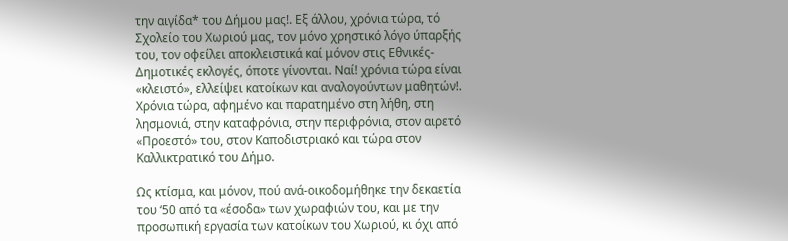την αιγίδα* του Δήμου μας!. Εξ άλλου, χρόνια τώρα, τό Σχολείο του Χωριού μας, τον μόνο χρηστικό λόγο ύπαρξής του, τον οφείλει αποκλειστικά καί μόνον στις Εθνικές-Δημοτικές εκλογές, όποτε γίνονται. Ναί! χρόνια τώρα είναι «κλειστό», ελλείψει κατοίκων και αναλογούντων μαθητών!. Χρόνια τώρα, αφημένο και παρατημένο στη λήθη, στη λησμονιά, στην καταφρόνια, στην περιφρόνια, στον αιρετό «Προεστό» του, στον Καποδιστριακό και τώρα στον Καλλικτρατικό του Δήμο.

Ως κτίσμα, και μόνον, πού ανά-οικοδομήθηκε την δεκαετία του ‘50 από τα «έσοδα» των χωραφιών του, και με την προσωπική εργασία των κατοίκων του Χωριού, κι όχι από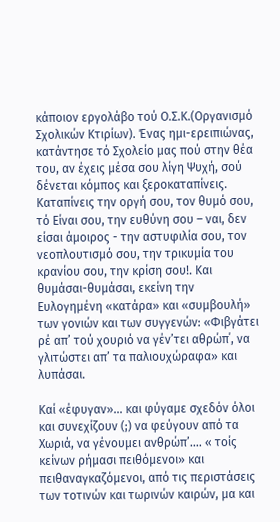κάποιον εργολάβο τού Ο.Σ.Κ.(Οργανισμό Σχολικών Κτιρίων). Ένας ημι-ερειπιώνας, κατάντησε τό Σχολείο μας πού στην θέα του, αν έχεις μέσα σου λίγη Ψυχή, σού δένεται κόμπος και ξεροκαταπίνεις. Καταπίνεις την οργή σου, τον θυμό σου, τό Είναι σου, την ευθύνη σου – ναι, δεν είσαι άμοιρος - την αστυφιλία σου, τον νεοπλουτισμό σου, την τρικυμία του κρανίου σου, την κρίση σου!. Και θυμάσαι-θυμάσαι, εκείνη την Ευλογημένη «κατάρα» και «συμβουλή» των γονιών και των συγγενών: «Φιβγάτει ρέ απ’ τού χουριό να γέν’τει αθρώπ΄, να γλιτώστει απ’ τα παλιουχώραφα» και λυπάσαι.

Καί «έφυγαν»… και φύγαμε σχεδόν όλοι και συνεχίζουν (;) να φεύγουν από τα Χωριά, να γένουμει ανθρώπ’…. « τοίς κείνων ρήμασι πειθόμενοι» και πειθαναγκαζόμενοι, από τις περιστάσεις των τοτινών και τωρινών καιρών, μα και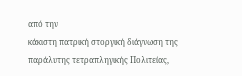από την
κάκιστη πατρική στοργική διάγνωση της παράλυτης τετραπληγικής Πολιτείας,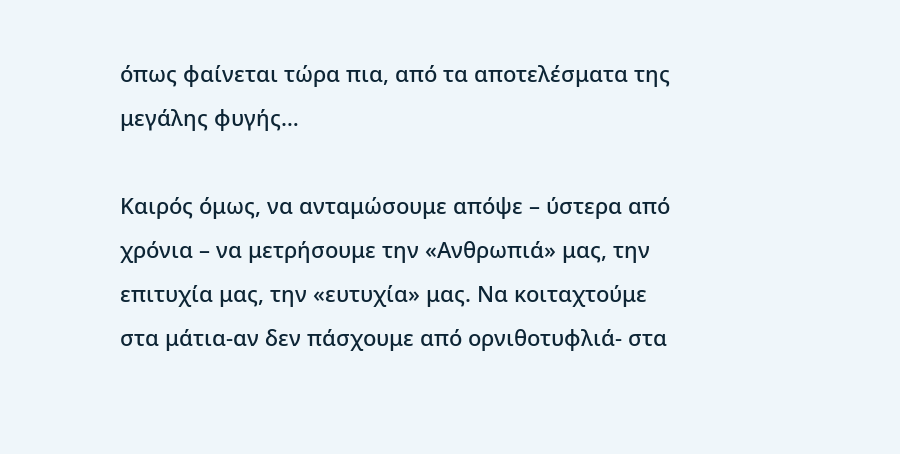όπως φαίνεται τώρα πια, από τα αποτελέσματα της μεγάλης φυγής…

Καιρός όμως, να ανταμώσουμε απόψε – ύστερα από χρόνια – να μετρήσουμε την «Ανθρωπιά» μας, την επιτυχία μας, την «ευτυχία» μας. Να κοιταχτούμε στα μάτια-αν δεν πάσχουμε από ορνιθοτυφλιά- στα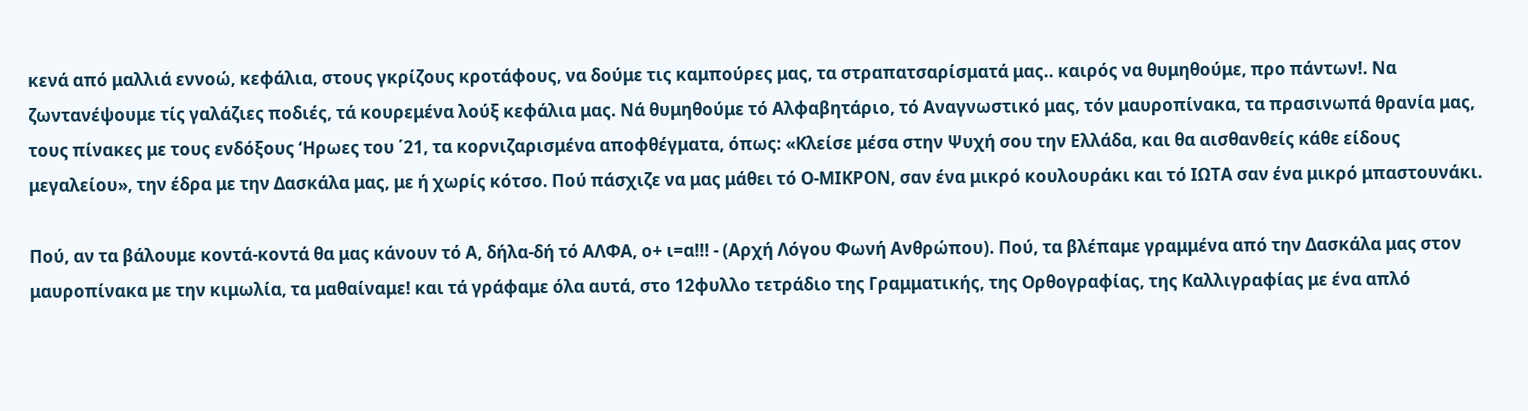κενά από μαλλιά εννοώ, κεφάλια, στους γκρίζους κροτάφους, να δούμε τις καμπούρες μας, τα στραπατσαρίσματά μας.. καιρός να θυμηθούμε, προ πάντων!. Να ζωντανέψουμε τίς γαλάζιες ποδιές, τά κουρεμένα λούξ κεφάλια μας. Νά θυμηθούμε τό Αλφαβητάριο, τό Αναγνωστικό μας, τόν μαυροπίνακα, τα πρασινωπά θρανία μας, τους πίνακες με τους ενδόξους ‘Ηρωες του ΄21, τα κορνιζαρισμένα αποφθέγματα, όπως: «Κλείσε μέσα στην Ψυχή σου την Ελλάδα, και θα αισθανθείς κάθε είδους μεγαλείου», την έδρα με την Δασκάλα μας, με ή χωρίς κότσο. Πού πάσχιζε να μας μάθει τό Ο-ΜΙΚΡΟΝ, σαν ένα μικρό κουλουράκι και τό ΙΩΤΑ σαν ένα μικρό μπαστουνάκι.

Πού, αν τα βάλουμε κοντά-κοντά θα μας κάνουν τό Α, δήλα-δή τό ΑΛΦΑ, ο+ ι=α!!! - (Αρχή Λόγου Φωνή Ανθρώπου). Πού, τα βλέπαμε γραμμένα από την Δασκάλα μας στον μαυροπίνακα με την κιμωλία, τα μαθαίναμε! και τά γράφαμε όλα αυτά, στο 12φυλλο τετράδιο της Γραμματικής, της Ορθογραφίας, της Καλλιγραφίας με ένα απλό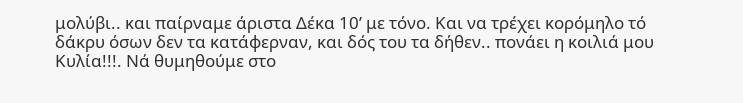μολύβι.. και παίρναμε άριστα Δέκα 10’ με τόνο. Kαι να τρέχει κορόμηλο τό δάκρυ όσων δεν τα κατάφερναν, και δός του τα δήθεν.. πονάει η κοιλιά μου Κυλία!!!. Νά θυμηθούμε στο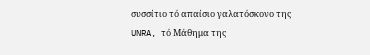συσσίτιο τό απαίσιο γαλατόσκονο της UNRA, τό Μάθημα της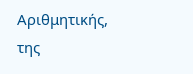Αριθμητικής, της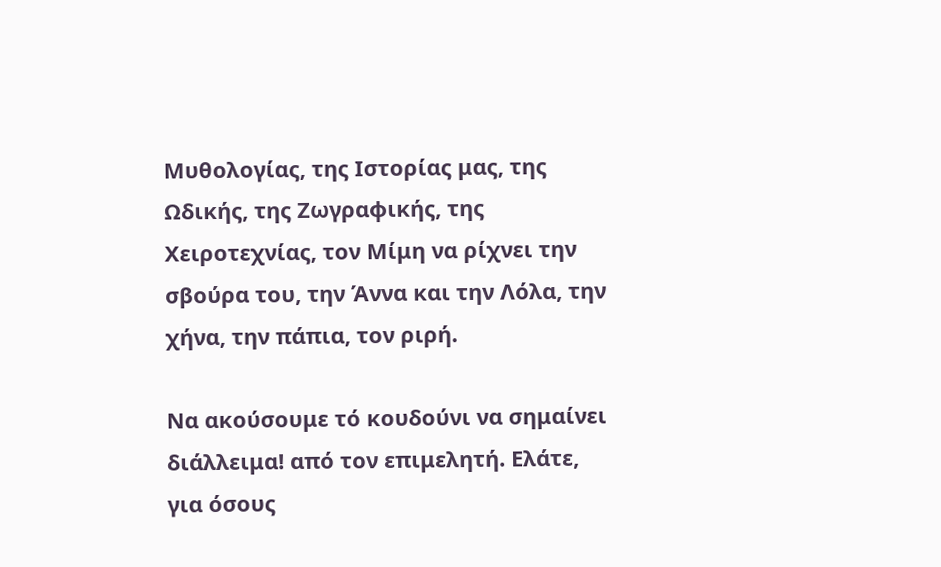Μυθολογίας, της Ιστορίας μας, της Ωδικής, της Ζωγραφικής, της Χειροτεχνίας, τον Μίμη να ρίχνει την σβούρα του, την Άννα και την Λόλα, την χήνα, την πάπια, τον ριρή.

Να ακούσουμε τό κουδούνι να σημαίνει διάλλειμα! από τον επιμελητή. Ελάτε, για όσους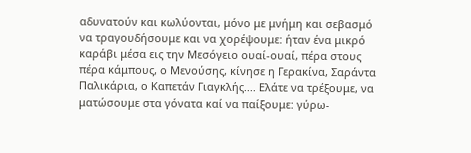αδυνατούν και κωλύονται, μόνο με μνήμη και σεβασμό να τραγουδήσουμε και να χορέψουμε: ήταν ένα μικρό καράβι μέσα εις την Μεσόγειο ουαί-ουαί, πέρα στους πέρα κάμπους, ο Μενούσης, κίνησε η Γερακίνα, Σαράντα Παλικάρια, ο Καπετάν Γιαγκλής.... Ελάτε να τρέξουμε, να ματώσουμε στα γόνατα καί να παίξουμε: γύρω-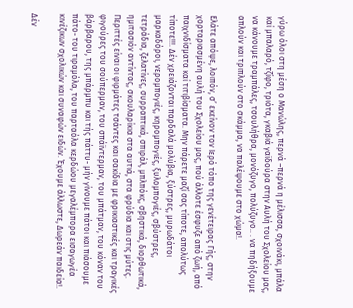γύρω όλοι στη μέση ο Μανώλης, περνά –περνά η μέλισσα, σχοινάκι, μπάλα καί μπαλαρό, τζίφο, τριότα, γκαβιά γαϊδούρα στην Αυλή του Σχολείου μας, να κάνουμε τραμπάλες, τσουλήθρα, μονόζυγο, πολύζυγο.. . να πηδήξουμε απλούν και τριπλούν στο σκάμμα, να παλέψουμε στο χώμα!.

Ελάτε απόψε, λοιπόν, σ’ εκείνον τον Ιερό τόπο της γενέτειρας Γής, στην χορταριασμένη αυλή του Σχολείου μας, πού άλλοτε έσφυζε από ζωή, από παιχνιδίσματα καί τιτιβίσματα. Μην πάρετε μαζί σας τίποτε, απολύτως τίποτε!!!. Δέν χρειάζονται παρδαλά μολύβια, ξύστρες, μυρωδάτοι μαρκαδόροι, νερομπογιές, κηρομπογιές, ξυλομπογιές, σβύστρες, τετράδια, ζελατίνες, συρραπτικά, σπιράλ, μπλπόκς, σβηστικά, διορθωτικά, ημιτασιόν αντίντας, σκουλαρίκια στα αυτιά, στα φρύδια και στις μύτες. Περιττές είναι οι φιρμάτες τσάντες και σακίδια με φρικιαστικές και τραγικές φιγούρες του σούπερμαν, του σπάϊντερμαν, του μπάτμαν, του κόναν του βάρβαρου, της μπάρμπυ και τής πάττυ- μήν γίνουμε πάτοι και πιάσουμε πάτο- του τιραμόλα, του παρταόλα κερδώου μεγαλέμπορα εισαγωγέα κινέζικων σχολικών και συναφών ειδών. Έχουμε άλλωστε, Δωρεάν παιδεία!.

Δέν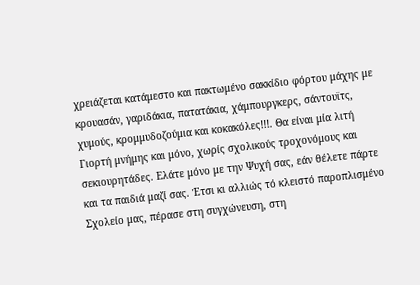χρειάζεται κατάμεστο και πακτωμένο σακκίδιο φόρτου μάχης με κρουασάν, γαριδάκια, πατατάκια, χάμπουργκερς, σάντουϊτς, χυμούς, κρομμυδοζούμια και κοκακόλες!!!. Θα είναι μία λιτή Γιορτή μνήμης και μόνο, χωρίς σχολικούς τροχονόμους και σεκιουρητάδες. Ελάτε μόνο με την Ψυχή σας, εάν θέλετε πάρτε και τα παιδιά μαζί σας. Έτσι κι αλλιώς τό κλειστό παροπλισμένο Σχολείο μας, πέρασε στη συγχώνευση, στη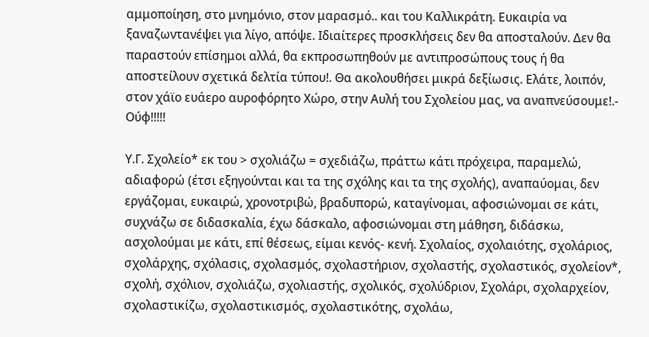αμμοποίηση, στο μνημόνιο, στον μαρασμό.. και του Καλλικράτη. Ευκαιρία να ξαναζωντανέψει για λίγο, απόψε. Ιδιαίτερες προσκλήσεις δεν θα αποσταλούν. Δεν θα παραστούν επίσημοι αλλά, θα εκπροσωπηθούν με αντιπροσώπους τους ή θα αποστείλουν σχετικά δελτία τύπου!. Θα ακολουθήσει μικρά δεξίωσις. Ελάτε, λοιπόν, στον χάϊο ευάερο αυροφόρητο Χώρο, στην Αυλή του Σχολείου μας, να αναπνεύσουμε!.- Ούφ!!!!!

Υ.Γ. Σχολείο* εκ του > σχολιάζω = σχεδιάζω, πράττω κάτι πρόχειρα, παραμελώ, αδιαφορώ (έτσι εξηγούνται και τα της σχόλης και τα της σχολής), αναπαύομαι, δεν εργάζομαι, ευκαιρώ, χρονοτριβώ, βραδυπορώ, καταγίνομαι, αφοσιώνομαι σε κάτι, συχνάζω σε διδασκαλία, έχω δάσκαλο, αφοσιώνομαι στη μάθηση, διδάσκω, ασχολούμαι με κάτι, επί θέσεως, είμαι κενός- κενή. Σχολαίος, σχολαιότης, σχολάριος, σχολάρχης, σχόλασις, σχολασμός, σχολαστήριον, σχολαστής, σχολαστικός, σχολείον*, σχολή, σχόλιον, σχολιάζω, σχολιαστής, σχολικός, σχολύδριον, Σχολάρι, σχολαρχείον, σχολαστικίζω, σχολαστικισμός, σχολαστικότης, σχολάω,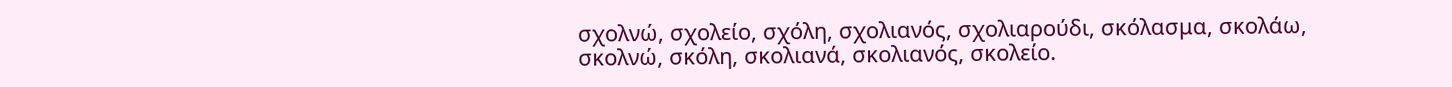σχολνώ, σχολείο, σχόλη, σχολιανός, σχολιαρούδι, σκόλασμα, σκολάω, σκολνώ, σκόλη, σκολιανά, σκολιανός, σκολείο.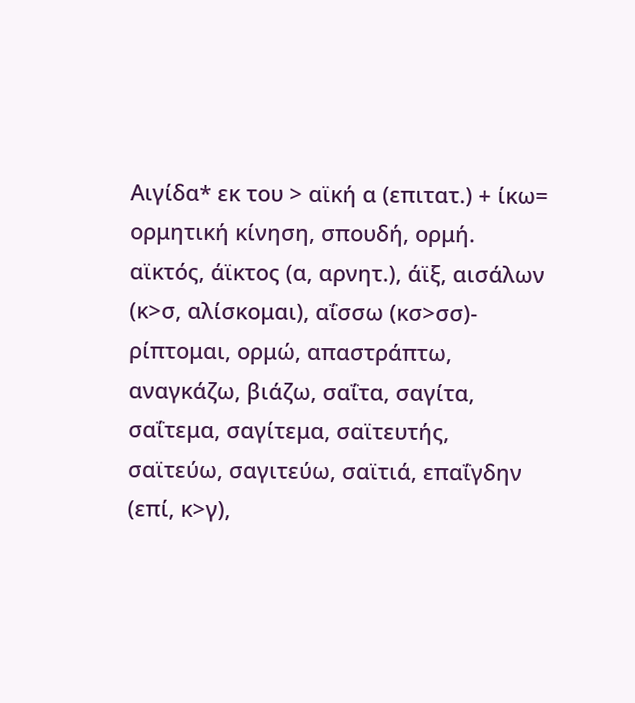Αιγίδα* εκ του > αϊκή α (επιτατ.) + ίκω= ορμητική κίνηση, σπουδή, ορμή. αϊκτός, άϊκτος (α, αρνητ.), άϊξ, αισάλων (κ>σ, αλίσκομαι), αΐσσω (κσ>σσ)- ρίπτομαι, ορμώ, απαστράπτω, αναγκάζω, βιάζω, σαΐτα, σαγίτα, σαΐτεμα, σαγίτεμα, σαϊτευτής, σαϊτεύω, σαγιτεύω, σαϊτιά, επαΐγδην (επί, κ>γ),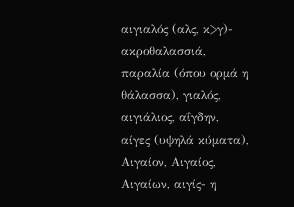αιγιαλός (αλς, κ>γ)- ακροθαλασσιά, παραλία (όπου ορμά η θάλασσα), γιαλός, αιγιάλιος, αΐγδην, αίγες (υψηλά κύματα), Αιγαίον, Αιγαίος, Αιγαίων, αιγίς- η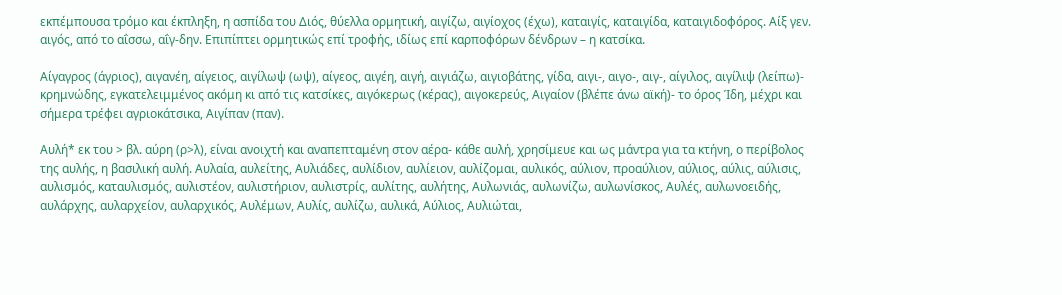εκπέμπουσα τρόμο και έκπληξη, η ασπίδα του Διός, θύελλα ορμητική, αιγίζω, αιγίοχος (έχω), καταιγίς, καταιγίδα, καταιγιδοφόρος. Αίξ γεν. αιγός, από το αΐσσω, αΐγ-δην. Επιπίπτει ορμητικώς επί τροφής, ιδίως επί καρποφόρων δένδρων – η κατσίκα.

Αίγαγρος (άγριος), αιγανέη, αίγειος, αιγίλωψ (ωψ), αίγεος, αιγέη, αιγή, αιγιάζω, αιγιοβάτης, γίδα, αιγι-, αιγο-, αιγ-, αίγιλος, αιγίλιψ (λείπω)- κρημνώδης, εγκατελειμμένος ακόμη κι από τις κατσίκες, αιγόκερως (κέρας), αιγοκερεύς, Αιγαίον (βλέπε άνω αϊκή)- το όρος Ίδη, μέχρι και σήμερα τρέφει αγριοκάτσικα, Αιγίπαν (παν).

Αυλή* εκ του > βλ. αύρη (ρ>λ), είναι ανοιχτή και αναπεπταμένη στον αέρα- κάθε αυλή, χρησίμευε και ως μάντρα για τα κτήνη, ο περίβολος της αυλής, η βασιλική αυλή. Αυλαία, αυλείτης, Αυλιάδες, αυλίδιον, αυλίειον, αυλίζομαι, αυλικός, αύλιον, προαύλιον, αύλιος, αύλις, αύλισις, αυλισμός, καταυλισμός, αυλιστέον, αυλιστήριον, αυλιστρίς, αυλίτης, αυλήτης, Αυλωνιάς, αυλωνίζω, αυλωνίσκος, Αυλές, αυλωνοειδής, αυλάρχης, αυλαρχείον, αυλαρχικός, Αυλέμων, Αυλίς, αυλίζω, αυλικά, Αύλιος, Αυλιώται,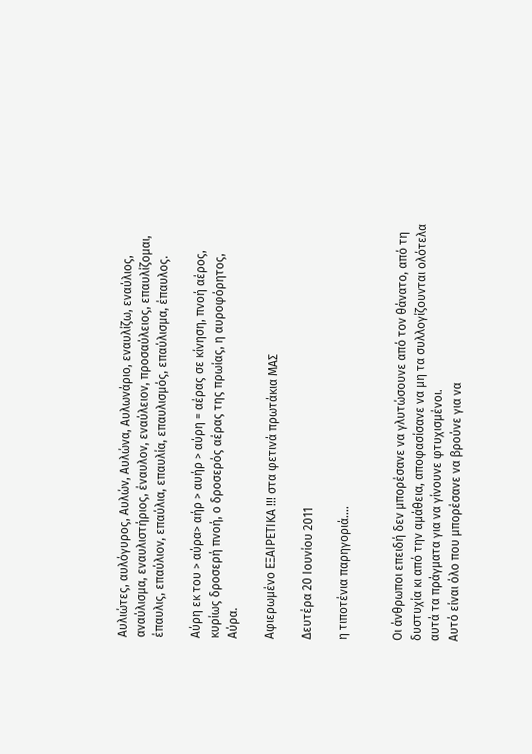Αυλιώτες, αυλόγυρος, Αυλών, Αυλώνα, Αυλωνάριο, εναυλίζω, εναύλιος, αναύλισμα, εναυλιστήριος, έναυλον, εναύλειον, προσαύλειος, επαυλίζομαι, έπαυλις, επαύλιον, επαύλια, επαυλία, επαυλισμός, επαύλισμα, έπαυλος.

Αύρη εκ του > αύρα> αήρ > αυήρ > αύρη = αέρας σε κίνηση, πνοή αέρος, κυρίως δροσερή πνοή, ο δροσερός αέρας της πρωίας, η αυροφόρητος, Αύρα.

Αφιερωμένο ΕΞΑΙΡΕΤΙΚΑ !!! στα φετινά πρωτάκια ΜΑΣ

Δευτέρα 20 Ιουνίου 2011

η τιποτένια παρηγοριά....


Οι άνθρωποι επειδή δεν μπορέσανε να γλυτώσουνε από τον θάνατο, από τη δυστυχία κι από την αμάθεια, αποφασίσανε να μη τα συλλογίζουνται ολότελα αυτά τα πράγματα για να γίνουνε φτυχισμένοι.
Αυτό είναι όλο που μπορέσανε να βρούνε για να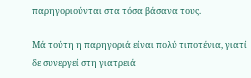παρηγοριούνται στα τόσα βάσανα τους.

Μά τούτη η παρηγοριά είναι πολύ τιποτένια, γιατί δε συνεργεί στη γιατρειά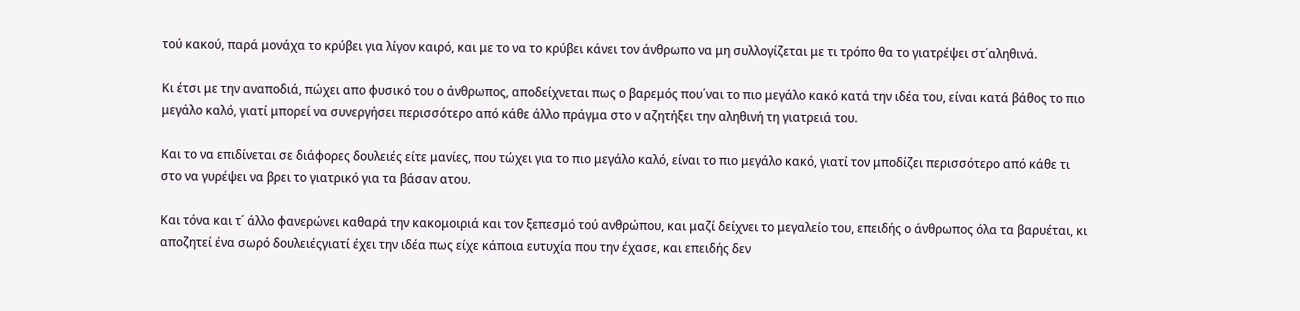τού κακού, παρά μονάχα το κρύβει για λίγον καιρό, και με το να το κρύβει κάνει τον άνθρωπο να μη συλλογίζεται με τι τρόπο θα το γιατρέψει στ΄αληθινά.

Κι έτσι με την αναποδιά, πώχει απο φυσικό του ο άνθρωπος, αποδείχνεται πως ο βαρεμός που΄ναι το πιο μεγάλο κακό κατά την ιδέα του, είναι κατά βάθος το πιο μεγάλο καλό, γιατί μπορεί να συνεργήσει περισσότερο από κάθε άλλο πράγμα στο ν αζητήξει την αληθινή τη γιατρειά του.

Και το να επιδίνεται σε διάφορες δουλειές είτε μανίες, που τώχει για το πιο μεγάλο καλό, είναι το πιο μεγάλο κακό, γιατί τον μποδίζει περισσότερο από κάθε τι στο να γυρέψει να βρει το γιατρικό για τα βάσαν ατου.

Και τόνα και τ΄ άλλο φανερώνει καθαρά την κακομοιριά και τον ξεπεσμό τού ανθρώπου, και μαζί δείχνει το μεγαλείο του, επειδής ο άνθρωπος όλα τα βαρυέται, κι αποζητεί ένα σωρό δουλειέςγιατί έχει την ιδέα πως είχε κάποια ευτυχία που την έχασε, και επειδής δεν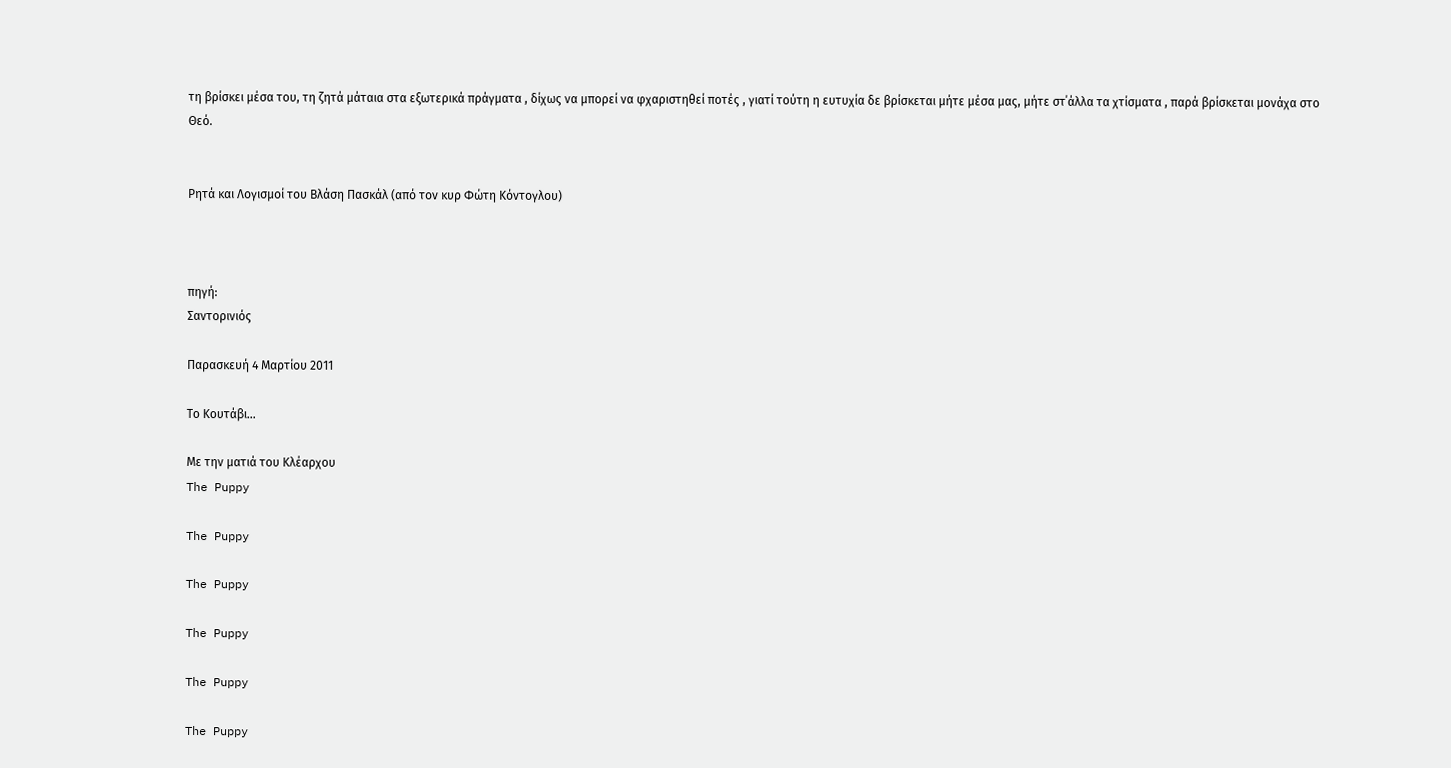τη βρίσκει μέσα του, τη ζητά μάταια στα εξωτερικά πράγματα , δίχως να μπορεί να φχαριστηθεί ποτές , γιατί τούτη η ευτυχία δε βρίσκεται μήτε μέσα μας, μήτε στ΄άλλα τα χτίσματα , παρά βρίσκεται μονάχα στο Θεό.


Ρητά και Λογισμοί του Βλάση Πασκάλ (από τον κυρ Φώτη Κόντογλου)



πηγή:
Σαντορινιός

Παρασκευή 4 Μαρτίου 2011

Το Κουτάβι...

Με την ματιά του Κλέαρχου
The Puppy

The Puppy

The Puppy

The Puppy

The Puppy

The Puppy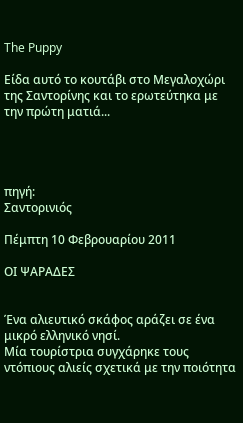The Puppy

Είδα αυτό το κουτάβι στο Μεγαλοχώρι της Σαντορίνης και το ερωτεύτηκα με την πρώτη ματιά...




πηγή:
Σαντορινιός

Πέμπτη 10 Φεβρουαρίου 2011

ΟΙ ΨΑΡΑΔΕΣ


Ένα αλιευτικό σκάφος αράζει σε ένα μικρό ελληνικό νησί.
Mία τουρίστρια συγχάρηκε τους ντόπιους αλιείς σχετικά με την ποιότητα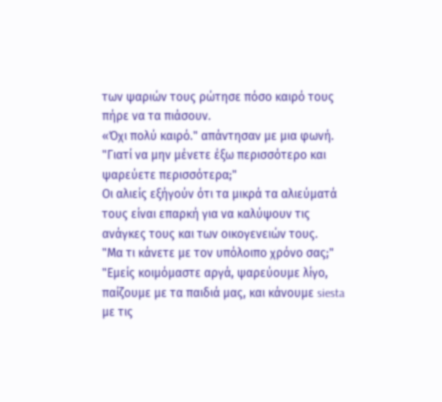των ψαριών τους ρώτησε πόσο καιρό τους πήρε να τα πιάσουν.
«Όχι πολύ καιρό." απάντησαν με μια φωνή.
"Γιατί να μην μένετε έξω περισσότερο και ψαρεύετε περισσότερα;"
Οι αλιείς εξήγούν ότι τα μικρά τα αλιεύματά τους είναι επαρκή για να καλύψουν τις ανάγκες τους και των οικογενειών τους.
"Μα τι κάνετε με τον υπόλοιπο χρόνο σας;"
"Εμείς κοιμόμαστε αργά, ψαρεύουμε λίγο, παίζουμε με τα παιδιά μας, και κάνουμε siesta με τις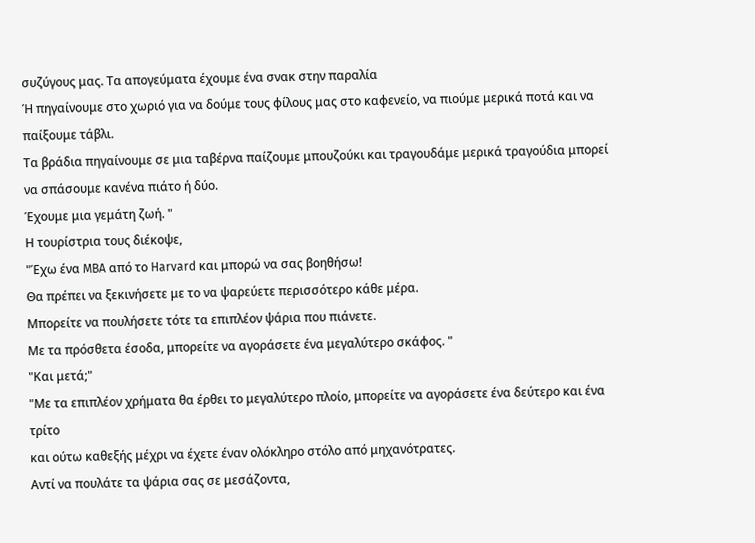συζύγους μας. Τα απογεύματα έχουμε ένα σνακ στην παραλία
Ή πηγαίνουμε στο χωριό για να δούμε τους φίλους μας στο καφενείο, να πιούμε μερικά ποτά και να παίξουμε τάβλι.
Τα βράδια πηγαίνουμε σε μια ταβέρνα παίζουμε μπουζούκι και τραγουδάμε μερικά τραγούδια μπορεί να σπάσουμε κανένα πιάτο ή δύο.
Έχουμε μια γεμάτη ζωή. "
Η τουρίστρια τους διέκοψε,
"Έχω ένα MBA από το Harvard και μπορώ να σας βοηθήσω!
Θα πρέπει να ξεκινήσετε με το να ψαρεύετε περισσότερο κάθε μέρα.
Μπορείτε να πουλήσετε τότε τα επιπλέον ψάρια που πιάνετε.
Με τα πρόσθετα έσοδα, μπορείτε να αγοράσετε ένα μεγαλύτερο σκάφος. "
"Και μετά;"
"Με τα επιπλέον χρήματα θα έρθει το μεγαλύτερο πλοίο, μπορείτε να αγοράσετε ένα δεύτερο και ένα τρίτο
και ούτω καθεξής μέχρι να έχετε έναν ολόκληρο στόλο από μηχανότρατες.
Αντί να πουλάτε τα ψάρια σας σε μεσάζοντα,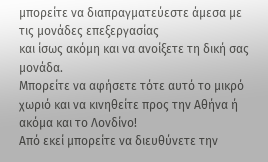μπορείτε να διαπραγματεύεστε άμεσα με τις μονάδες επεξεργασίας
και ίσως ακόμη και να ανοίξετε τη δική σας μονάδα.
Μπορείτε να αφήσετε τότε αυτό το μικρό χωριό και να κινηθείτε προς την Αθήνα ή ακόμα και το Λονδίνο!
Από εκεί μπορείτε να διευθύνετε την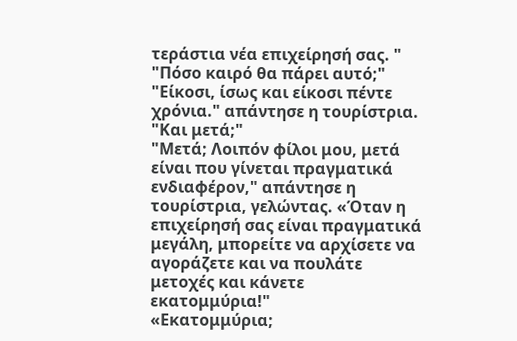τεράστια νέα επιχείρησή σας. "
"Πόσο καιρό θα πάρει αυτό;"
"Είκοσι, ίσως και είκοσι πέντε χρόνια." απάντησε η τουρίστρια.
"Και μετά;"
"Μετά; Λοιπόν φίλοι μου, μετά είναι που γίνεται πραγματικά ενδιαφέρον," απάντησε η τουρίστρια, γελώντας. «Όταν η επιχείρησή σας είναι πραγματικά μεγάλη, μπορείτε να αρχίσετε να αγοράζετε και να πουλάτε μετοχές και κάνετε εκατομμύρια!"
«Εκατομμύρια;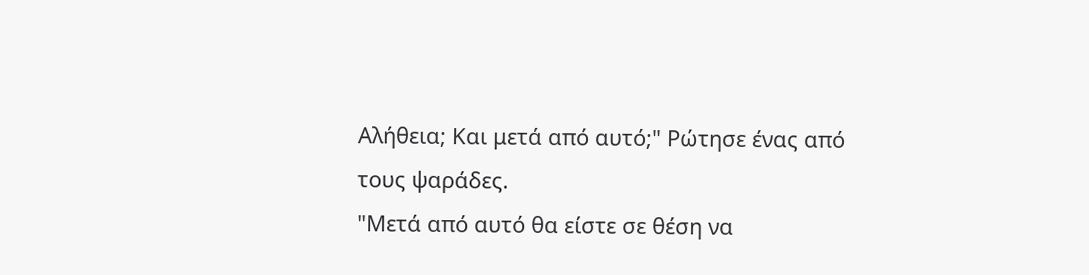Αλήθεια; Και μετά από αυτό;" Ρώτησε ένας από τους ψαράδες.
"Μετά από αυτό θα είστε σε θέση να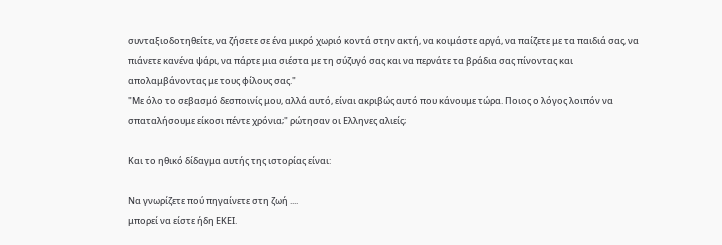συνταξιοδοτηθείτε, να ζήσετε σε ένα μικρό χωριό κοντά στην ακτή, να κοιμάστε αργά, να παίζετε με τα παιδιά σας, να πιάνετε κανένα ψάρι, να πάρτε μια σιέστα με τη σύζυγό σας και να περνάτε τα βράδια σας πίνοντας και απολαμβάνοντας με τους φίλους σας."
"Με όλο το σεβασμό δεσποινίς μου, αλλά αυτό, είναι ακριβώς αυτό που κάνουμε τώρα. Ποιος ο λόγος λοιπόν να σπαταλήσουμε είκοσι πέντε χρόνια;" ρώτησαν οι Ελληνες αλιείς;

Και το ηθικό δίδαγμα αυτής της ιστορίας είναι:

Να γνωρίζετε πού πηγαίνετε στη ζωή ....
μπορεί να είστε ήδη ΕΚΕΙ.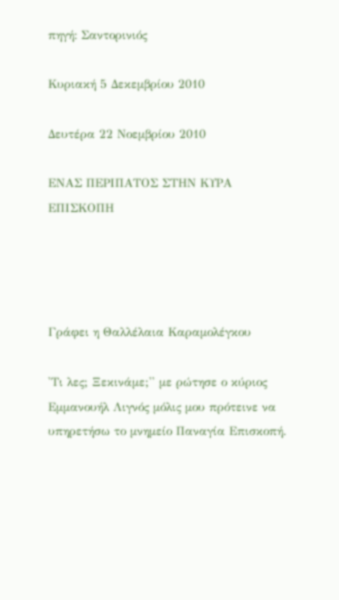πηγή: Σαντορινιός

Κυριακή 5 Δεκεμβρίου 2010

Δευτέρα 22 Νοεμβρίου 2010

ΕΝΑΣ ΠΕΡΙΠΑΤΟΣ ΣΤΗΝ ΚΥΡΑ ΕΠΙΣΚΟΠΗ




Γράφει η Θαλλέλαια Καραμολέγκου

'Τι λες; Ξεκινάμε;'' με ρώτησε ο κύριος Εμμανουήλ Λιγνός μόλις μου πρότεινε να υπηρετήσω το μνημείο Παναγία Επισκοπή.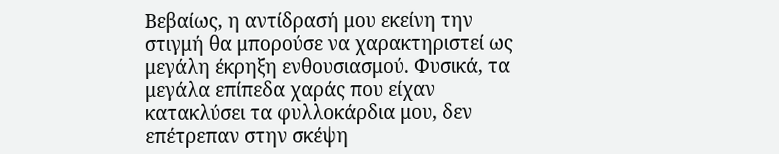Βεβαίως, η αντίδρασή μου εκείνη την στιγμή θα μπορούσε να χαρακτηριστεί ως μεγάλη έκρηξη ενθουσιασμού. Φυσικά, τα μεγάλα επίπεδα χαράς που είχαν κατακλύσει τα φυλλοκάρδια μου, δεν επέτρεπαν στην σκέψη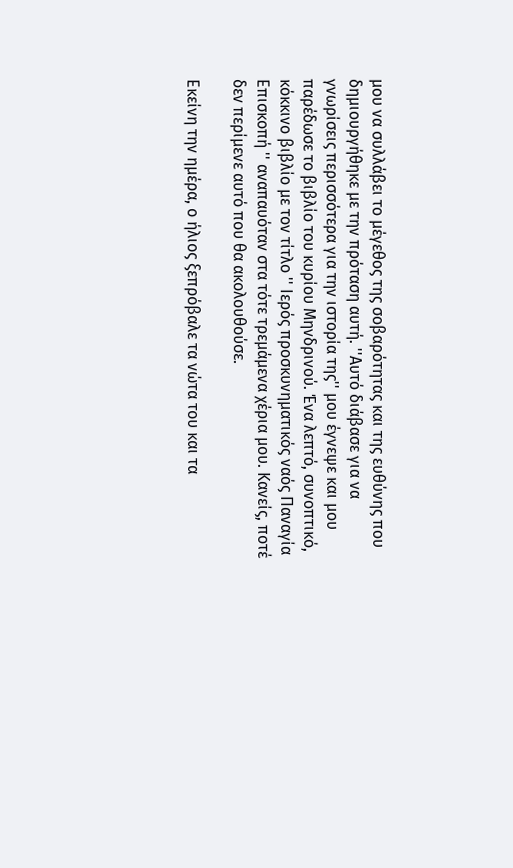μου να συλλάβει το μέγεθος της σοβαρότητας και της ευθύνης που δημιουργήθηκε με την πρόταση αυτή. ''Αυτό διάβασε για να γνωρίσεις περισσότερα για την ιστορία της'' μου έγνεψε και μου παρέδωσε το βιβλίο του κυρίου Μηνδρινού. Ένα λεπτό, συνοπτικό, κόκκινο βιβλίο με τον τίτλο '' Ιερός προσκυνηματικός ναός Παναγία Επισκοπή '' αναπαυόταν στα τότε τρεμάμενα χέρια μου. Κανείς, ποτέ δεν περίμενε αυτό που θα ακολουθούσε.

Εκείνη την ημέρα, ο ήλιος ξεπρόβαλε τα νώτα του και τα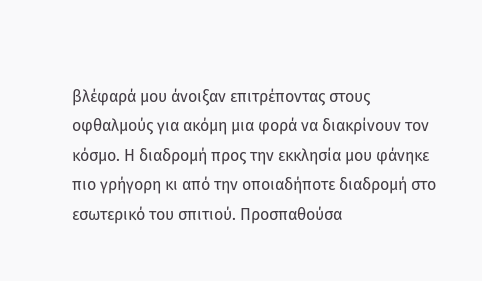βλέφαρά μου άνοιξαν επιτρέποντας στους οφθαλμούς για ακόμη μια φορά να διακρίνουν τον κόσμο. Η διαδρομή προς την εκκλησία μου φάνηκε πιο γρήγορη κι από την οποιαδήποτε διαδρομή στο εσωτερικό του σπιτιού. Προσπαθούσα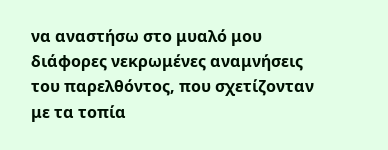να αναστήσω στο μυαλό μου διάφορες νεκρωμένες αναμνήσεις του παρελθόντος, που σχετίζονταν με τα τοπία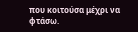που κοιτούσα μέχρι να φτάσω.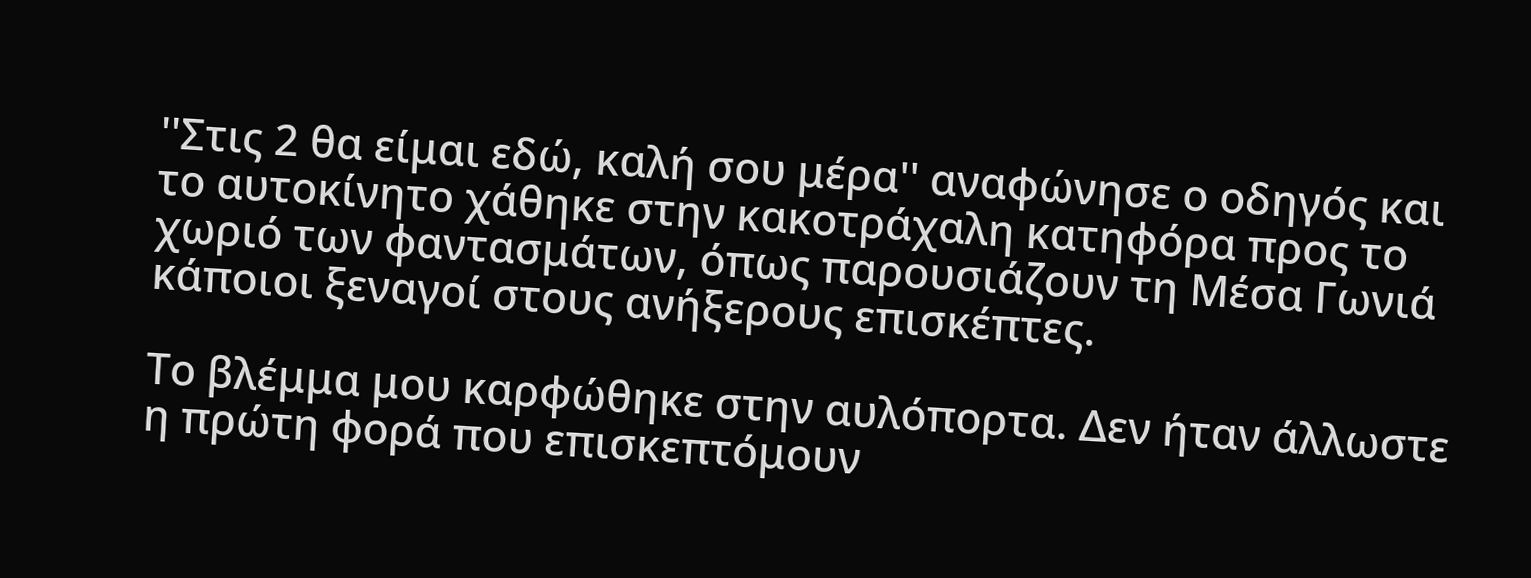''Στις 2 θα είμαι εδώ, καλή σου μέρα'' αναφώνησε ο οδηγός και το αυτοκίνητο χάθηκε στην κακοτράχαλη κατηφόρα προς το χωριό των φαντασμάτων, όπως παρουσιάζουν τη Μέσα Γωνιά κάποιοι ξεναγοί στους ανήξερους επισκέπτες.

Το βλέμμα μου καρφώθηκε στην αυλόπορτα. Δεν ήταν άλλωστε η πρώτη φορά που επισκεπτόμουν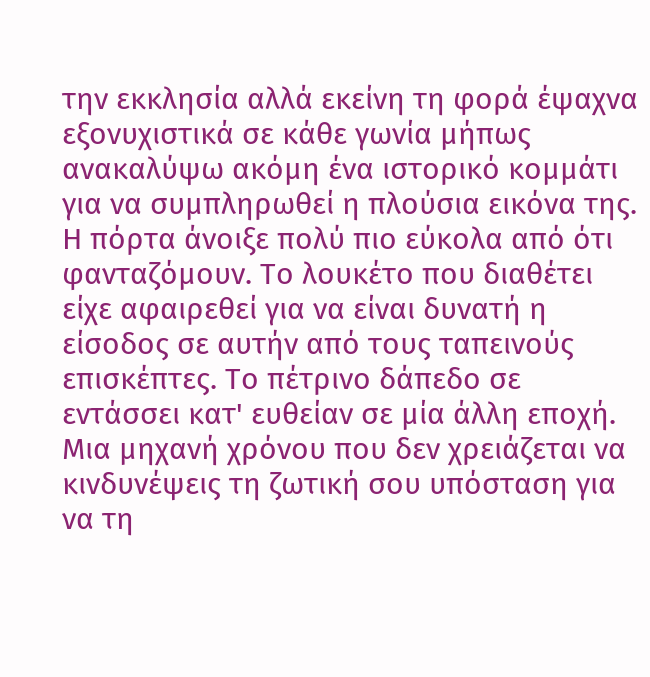την εκκλησία αλλά εκείνη τη φορά έψαχνα εξονυχιστικά σε κάθε γωνία μήπως ανακαλύψω ακόμη ένα ιστορικό κομμάτι για να συμπληρωθεί η πλούσια εικόνα της. Η πόρτα άνοιξε πολύ πιο εύκολα από ότι φανταζόμουν. Το λουκέτο που διαθέτει είχε αφαιρεθεί για να είναι δυνατή η είσοδος σε αυτήν από τους ταπεινούς επισκέπτες. Το πέτρινο δάπεδο σε εντάσσει κατ' ευθείαν σε μία άλλη εποχή. Μια μηχανή χρόνου που δεν χρειάζεται να κινδυνέψεις τη ζωτική σου υπόσταση για να τη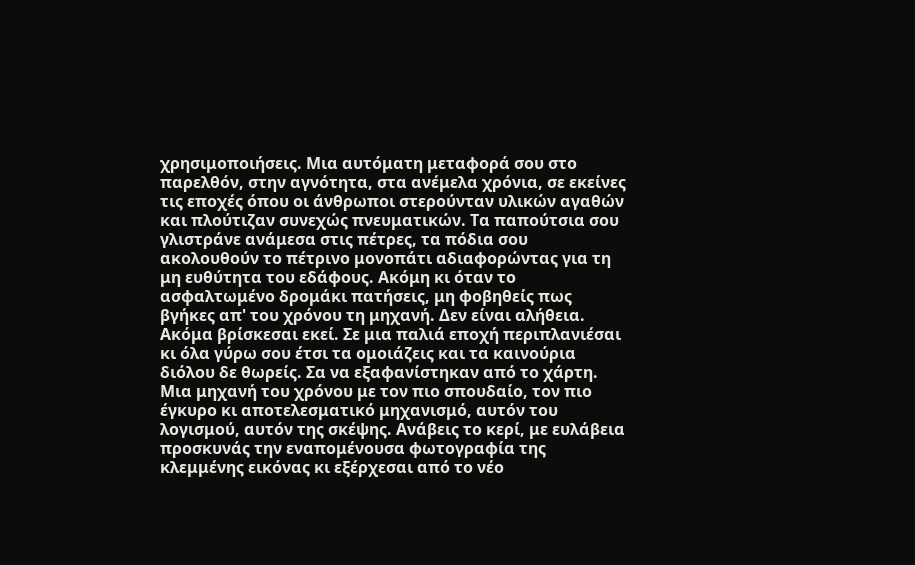χρησιμοποιήσεις. Μια αυτόματη μεταφορά σου στο παρελθόν, στην αγνότητα, στα ανέμελα χρόνια, σε εκείνες τις εποχές όπου οι άνθρωποι στερούνταν υλικών αγαθών και πλούτιζαν συνεχώς πνευματικών. Τα παπούτσια σου γλιστράνε ανάμεσα στις πέτρες, τα πόδια σου ακολουθούν το πέτρινο μονοπάτι αδιαφορώντας για τη μη ευθύτητα του εδάφους. Ακόμη κι όταν το ασφαλτωμένο δρομάκι πατήσεις, μη φοβηθείς πως βγήκες απ' του χρόνου τη μηχανή. Δεν είναι αλήθεια. Ακόμα βρίσκεσαι εκεί. Σε μια παλιά εποχή περιπλανιέσαι κι όλα γύρω σου έτσι τα ομοιάζεις και τα καινούρια διόλου δε θωρείς. Σα να εξαφανίστηκαν από το χάρτη. Μια μηχανή του χρόνου με τον πιο σπουδαίο, τον πιο έγκυρο κι αποτελεσματικό μηχανισμό, αυτόν του λογισμού, αυτόν της σκέψης. Ανάβεις το κερί, με ευλάβεια προσκυνάς την εναπομένουσα φωτογραφία της κλεμμένης εικόνας κι εξέρχεσαι από το νέο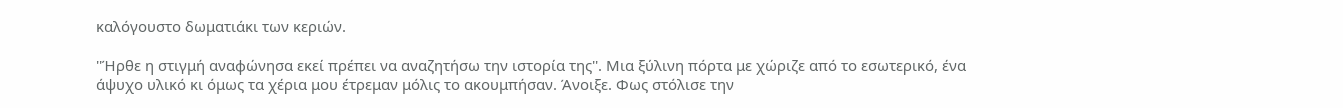καλόγουστο δωματιάκι των κεριών.

''Ήρθε η στιγμή αναφώνησα εκεί πρέπει να αναζητήσω την ιστορία της''. Μια ξύλινη πόρτα με χώριζε από το εσωτερικό, ένα άψυχο υλικό κι όμως τα χέρια μου έτρεμαν μόλις το ακουμπήσαν. Άνοιξε. Φως στόλισε την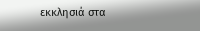εκκλησιά στα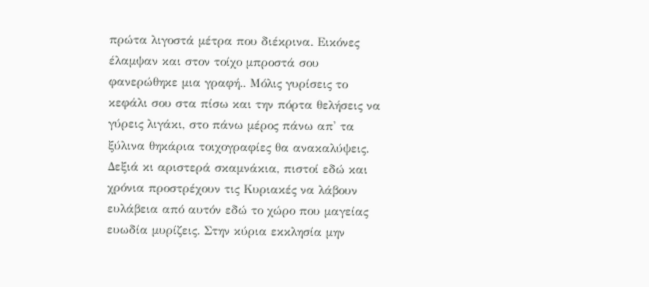πρώτα λιγοστά μέτρα που διέκρινα. Εικόνες έλαμψαν και στον τοίχο μπροστά σου φανερώθηκε μια γραφή.. Μόλις γυρίσεις το κεφάλι σου στα πίσω και την πόρτα θελήσεις να γύρεις λιγάκι, στο πάνω μέρος πάνω απ' τα ξύλινα θηκάρια τοιχογραφίες θα ανακαλύψεις. Δεξιά κι αριστερά σκαμνάκια, πιστοί εδώ και χρόνια προστρέχουν τις Κυριακές να λάβουν ευλάβεια από αυτόν εδώ το χώρο που μαγείας ευωδία μυρίζεις. Στην κύρια εκκλησία μην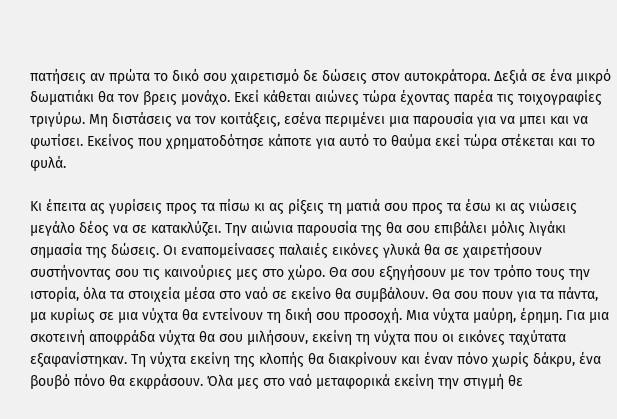πατήσεις αν πρώτα το δικό σου χαιρετισμό δε δώσεις στον αυτοκράτορα. Δεξιά σε ένα μικρό δωματιάκι θα τον βρεις μονάχο. Εκεί κάθεται αιώνες τώρα έχοντας παρέα τις τοιχογραφίες τριγύρω. Μη διστάσεις να τον κοιτάξεις, εσένα περιμένει μια παρουσία για να μπει και να φωτίσει. Εκείνος που χρηματοδότησε κάποτε για αυτό το θαύμα εκεί τώρα στέκεται και το φυλά.

Κι έπειτα ας γυρίσεις προς τα πίσω κι ας ρίξεις τη ματιά σου προς τα έσω κι ας νιώσεις μεγάλο δέος να σε κατακλύζει. Την αιώνια παρουσία της θα σου επιβάλει μόλις λιγάκι σημασία της δώσεις. Οι εναπομείνασες παλαιές εικόνες γλυκά θα σε χαιρετήσουν συστήνοντας σου τις καινούριες μες στο χώρο. Θα σου εξηγήσουν με τον τρόπο τους την ιστορία, όλα τα στοιχεία μέσα στο ναό σε εκείνο θα συμβάλουν. Θα σου πουν για τα πάντα, μα κυρίως σε μια νύχτα θα εντείνουν τη δική σου προσοχή. Μια νύχτα μαύρη, έρημη. Για μια σκοτεινή αποφράδα νύχτα θα σου μιλήσουν, εκείνη τη νύχτα που οι εικόνες ταχύτατα εξαφανίστηκαν. Τη νύχτα εκείνη της κλοπής θα διακρίνουν και έναν πόνο χωρίς δάκρυ, ένα βουβό πόνο θα εκφράσουν. Όλα μες στο ναό μεταφορικά εκείνη την στιγμή θε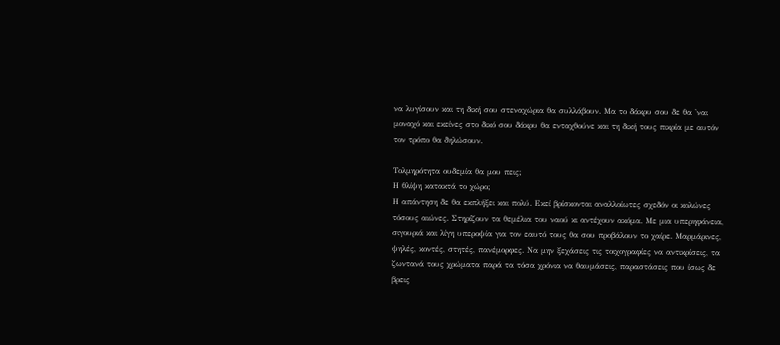να λυγίσουν και τη δική σου στεναχώρια θα συλλάβουν. Μα το δάκρυ σου δε θα 'ναι μοναχό και εκείνες στο δικό σου δάκρυ θα ενταχθούνε και τη δική τους πικρία με αυτόν τον τρόπο θα δηλώσουν.

Τολμηρότητα ουδεμία θα μου πεις;
Η θλίψη κατακτά το χώρο;
Η απάντηση δε θα εκπλήξει και πολύ. Εκεί βρίσκονται αναλλοίωτες σχεδόν οι κολώνες τόσους αιώνες. Στηρίζουν τα θεμέλια του ναού κι αντέχουν ακόμα. Με μια υπερηφάνεια, σιγουριά και λίγη υπεροψία για τον εαυτό τους θα σου προβάλουν το χαίρε. Μαρμάρινες, ψηλές, κοντές, στητές, πανέμορφες. Να μην ξεχάσεις τις τοιχογραφίες να αντικρίσεις, τα ζωντανά τους χρώματα παρά τα τόσα χρόνια να θαυμάσεις, παραστάσεις που ίσως δε βρεις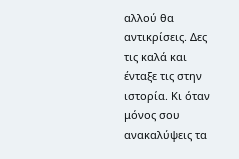αλλού θα αντικρίσεις. Δες τις καλά και ένταξε τις στην ιστορία. Κι όταν μόνος σου ανακαλύψεις τα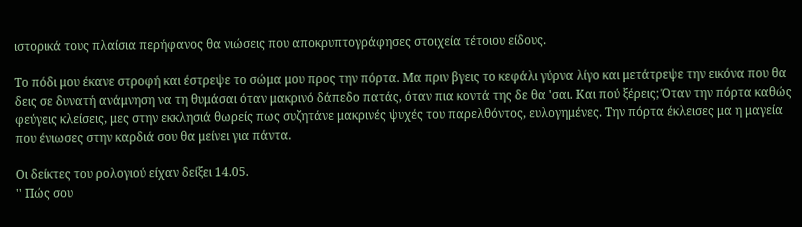ιστορικά τους πλαίσια περήφανος θα νιώσεις που αποκρυπτογράφησες στοιχεία τέτοιου είδους.

Το πόδι μου έκανε στροφή και έστρεψε το σώμα μου προς την πόρτα. Μα πριν βγεις το κεφάλι γύρνα λίγο και μετάτρεψε την εικόνα που θα δεις σε δυνατή ανάμνηση να τη θυμάσαι όταν μακρινό δάπεδο πατάς, όταν πια κοντά της δε θα 'σαι. Και πού ξέρεις; Όταν την πόρτα καθώς φεύγεις κλείσεις, μες στην εκκλησιά θωρείς πως συζητάνε μακρινές ψυχές του παρελθόντος, ευλογημένες. Την πόρτα έκλεισες μα η μαγεία που ένιωσες στην καρδιά σου θα μείνει για πάντα.

Οι δείκτες του ρολογιού είχαν δείξει 14.05.
'' Πώς σου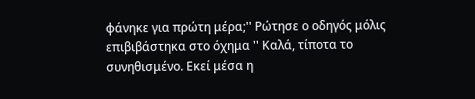φάνηκε για πρώτη μέρα;'' Ρώτησε ο οδηγός μόλις επιβιβάστηκα στο όχημα '' Καλά, τίποτα το συνηθισμένο. Εκεί μέσα η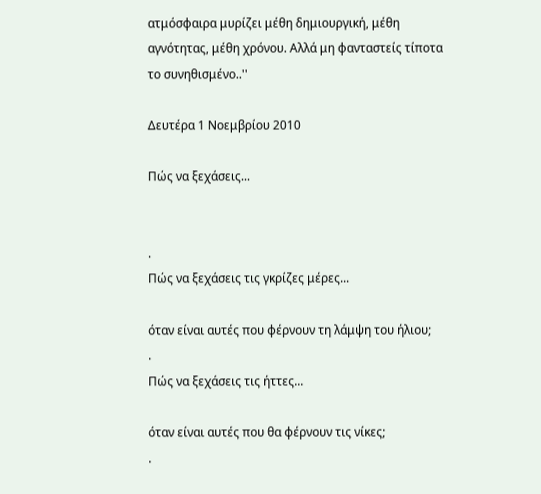ατμόσφαιρα μυρίζει μέθη δημιουργική, μέθη αγνότητας, μέθη χρόνου. Αλλά μη φανταστείς τίποτα το συνηθισμένο..''

Δευτέρα 1 Νοεμβρίου 2010

Πώς να ξεχάσεις...


.
Πώς να ξεχάσεις τις γκρίζες μέρες...

όταν είναι αυτές που φέρνουν τη λάμψη του ήλιου;
.
Πώς να ξεχάσεις τις ήττες...

όταν είναι αυτές που θα φέρνουν τις νίκες;
.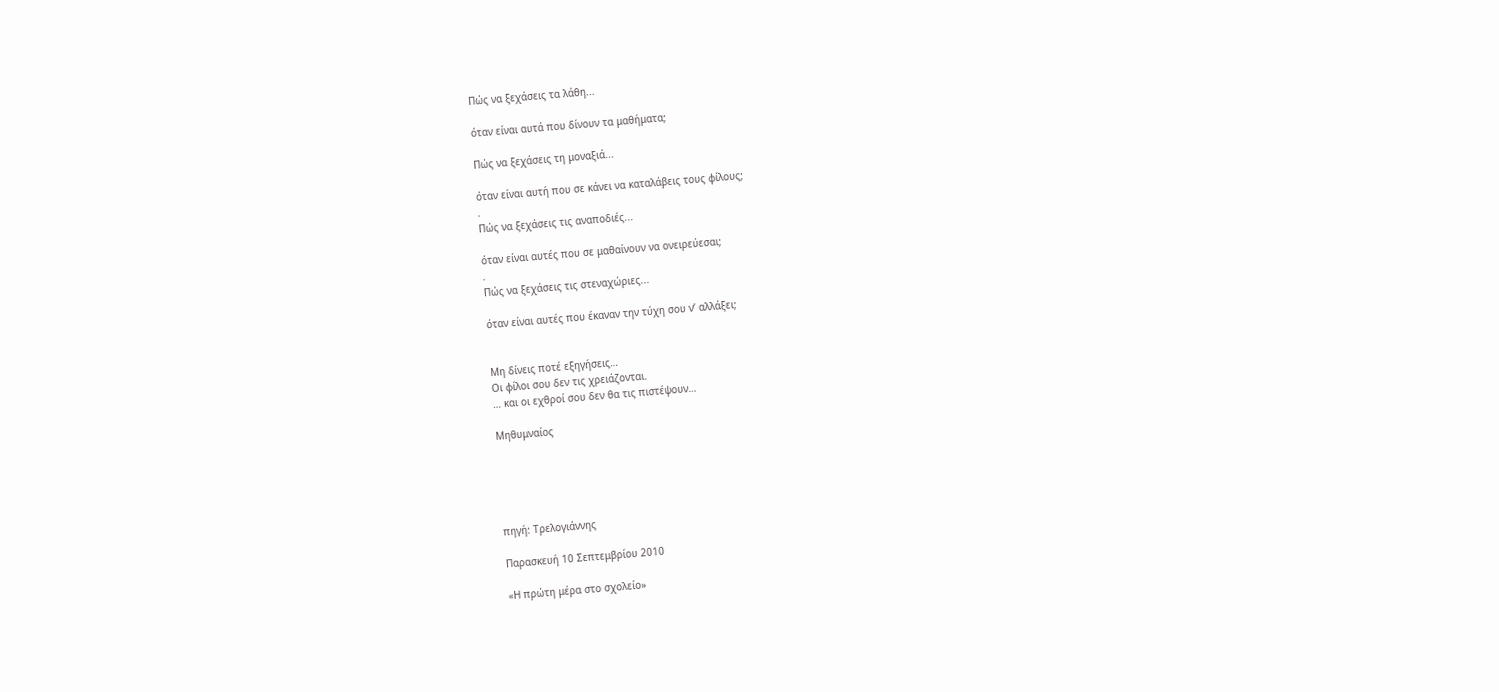Πώς να ξεχάσεις τα λάθη...

όταν είναι αυτά που δίνουν τα μαθήματα;

Πώς να ξεχάσεις τη μοναξιά...

όταν είναι αυτή που σε κάνει να καταλάβεις τους φίλους;
.
Πώς να ξεχάσεις τις αναποδιές...

όταν είναι αυτές που σε μαθαίνουν να ονειρεύεσαι;
.
Πώς να ξεχάσεις τις στεναχώριες...

όταν είναι αυτές που έκαναν την τύχη σου ν’ αλλάξει;


Μη δίνεις ποτέ εξηγήσεις…
Οι φίλοι σου δεν τις χρειάζονται.
… και οι εχθροί σου δεν θα τις πιστέψουν…

Μηθυμναίος





πηγή: Τρελογιάννης

Παρασκευή 10 Σεπτεμβρίου 2010

«Η πρώτη μέρα στο σχολείο»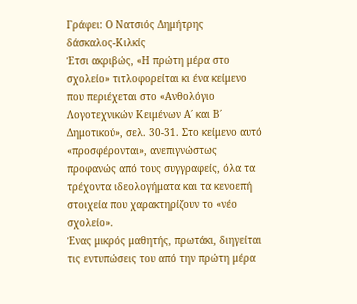Γράφει: Ο Νατσιός Δημήτρης
δάσκαλος-Κιλκίς
Έτσι ακριβώς, «Η πρώτη μέρα στο σχολείο» τιτλοφορείται κι ένα κείμενο που περιέχεται στο «Ανθολόγιο Λογοτεχνικών Κειμένων Α΄ και Β΄ Δημοτικού», σελ. 30-31. Στο κείμενο αυτό «προσφέρονται», ανεπιγνώστως προφανώς από τους συγγραφείς, όλα τα τρέχοντα ιδεολογήματα και τα κενοεπή στοιχεία που χαρακτηρίζουν το «νέο σχολείο».
Ένας μικρός μαθητής, πρωτάκι, διηγείται τις εντυπώσεις του από την πρώτη μέρα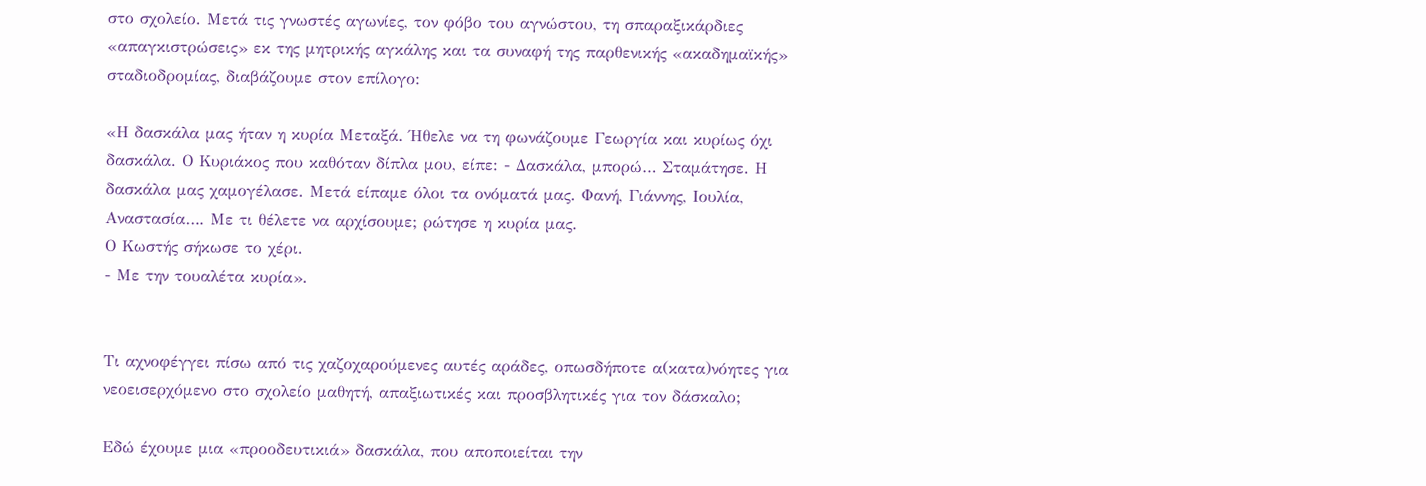στο σχολείο. Μετά τις γνωστές αγωνίες, τον φόβο του αγνώστου, τη σπαραξικάρδιες «απαγκιστρώσεις» εκ της μητρικής αγκάλης και τα συναφή της παρθενικής «ακαδημαϊκής» σταδιοδρομίας, διαβάζουμε στον επίλογο:

«Η δασκάλα μας ήταν η κυρία Μεταξά. Ήθελε να τη φωνάζουμε Γεωργία και κυρίως όχι δασκάλα. Ο Κυριάκος που καθόταν δίπλα μου, είπε: - Δασκάλα, μπορώ… Σταμάτησε. Η δασκάλα μας χαμογέλασε. Μετά είπαμε όλοι τα ονόματά μας. Φανή, Γιάννης, Ιουλία, Αναστασία…. Με τι θέλετε να αρχίσουμε; ρώτησε η κυρία μας.
Ο Κωστής σήκωσε το χέρι.
- Με την τουαλέτα κυρία».


Τι αχνοφέγγει πίσω από τις χαζοχαρούμενες αυτές αράδες, οπωσδήποτε α(κατα)νόητες για νεοεισερχόμενο στο σχολείο μαθητή, απαξιωτικές και προσβλητικές για τον δάσκαλο;

Εδώ έχουμε μια «προοδευτικιά» δασκάλα, που αποποιείται την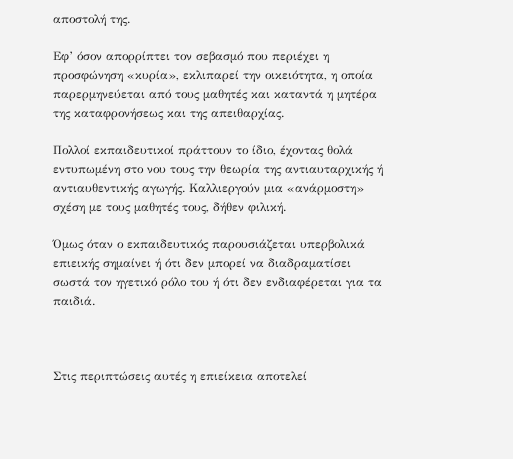αποστολή της.

Εφ’ όσον απορρίπτει τον σεβασμό που περιέχει η προσφώνηση «κυρία», εκλιπαρεί την οικειότητα, η οποία παρερμηνεύεται από τους μαθητές και καταντά η μητέρα της καταφρονήσεως και της απειθαρχίας.

Πολλοί εκπαιδευτικοί πράττουν το ίδιο, έχοντας θολά εντυπωμένη στο νου τους την θεωρία της αντιαυταρχικής ή αντιαυθεντικής αγωγής. Καλλιεργούν μια «ανάρμοστη» σχέση με τους μαθητές τους, δήθεν φιλική.

Όμως όταν ο εκπαιδευτικός παρουσιάζεται υπερβολικά επιεικής σημαίνει ή ότι δεν μπορεί να διαδραματίσει σωστά τον ηγετικό ρόλο του ή ότι δεν ενδιαφέρεται για τα παιδιά.



Στις περιπτώσεις αυτές η επιείκεια αποτελεί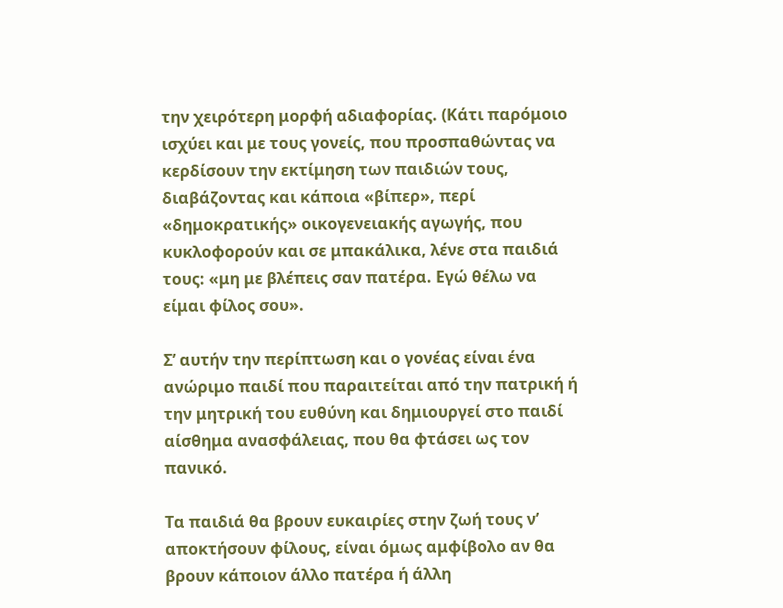την χειρότερη μορφή αδιαφορίας. (Κάτι παρόμοιο ισχύει και με τους γονείς, που προσπαθώντας να κερδίσουν την εκτίμηση των παιδιών τους, διαβάζοντας και κάποια «βίπερ», περί «δημοκρατικής» οικογενειακής αγωγής, που κυκλοφορούν και σε μπακάλικα, λένε στα παιδιά τους: «μη με βλέπεις σαν πατέρα. Εγώ θέλω να είμαι φίλος σου».

Σ’ αυτήν την περίπτωση και ο γονέας είναι ένα ανώριμο παιδί που παραιτείται από την πατρική ή την μητρική του ευθύνη και δημιουργεί στο παιδί αίσθημα ανασφάλειας, που θα φτάσει ως τον πανικό.

Τα παιδιά θα βρουν ευκαιρίες στην ζωή τους ν’ αποκτήσουν φίλους, είναι όμως αμφίβολο αν θα βρουν κάποιον άλλο πατέρα ή άλλη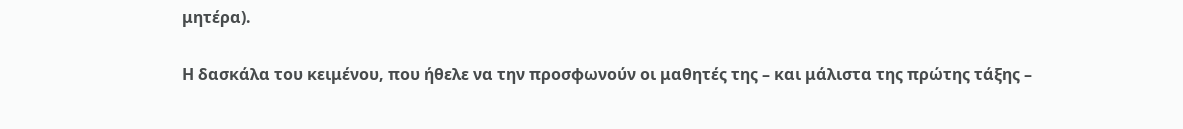μητέρα).

Η δασκάλα του κειμένου, που ήθελε να την προσφωνούν οι μαθητές της – και μάλιστα της πρώτης τάξης –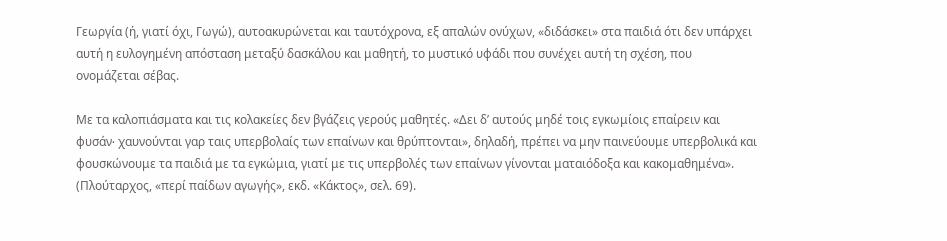Γεωργία (ή, γιατί όχι, Γωγώ), αυτοακυρώνεται και ταυτόχρονα, εξ απαλών ονύχων, «διδάσκει» στα παιδιά ότι δεν υπάρχει αυτή η ευλογημένη απόσταση μεταξύ δασκάλου και μαθητή, το μυστικό υφάδι που συνέχει αυτή τη σχέση, που ονομάζεται σέβας.

Με τα καλοπιάσματα και τις κολακείες δεν βγάζεις γερούς μαθητές. «Δει δ’ αυτούς μηδέ τοις εγκωμίοις επαίρειν και φυσάν∙ χαυνούνται γαρ ταις υπερβολαίς των επαίνων και θρύπτονται», δηλαδή, πρέπει να μην παινεύουμε υπερβολικά και φουσκώνουμε τα παιδιά με τα εγκώμια, γιατί με τις υπερβολές των επαίνων γίνονται ματαιόδοξα και κακομαθημένα». (Πλούταρχος, «περί παίδων αγωγής», εκδ. «Κάκτος», σελ. 69).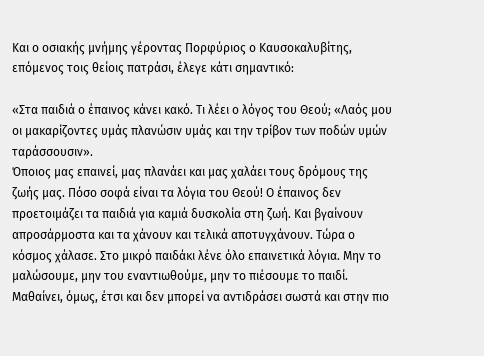Και ο οσιακής μνήμης γέροντας Πορφύριος ο Καυσοκαλυβίτης, επόμενος τοις θείοις πατράσι, έλεγε κάτι σημαντικό:

«Στα παιδιά ο έπαινος κάνει κακό. Τι λέει ο λόγος του Θεού; «Λαός μου οι μακαρίζοντες υμάς πλανώσιν υμάς και την τρίβον των ποδών υμών ταράσσουσιν».
Όποιος μας επαινεί, μας πλανάει και μας χαλάει τους δρόμους της ζωής μας. Πόσο σοφά είναι τα λόγια του Θεού! Ο έπαινος δεν προετοιμάζει τα παιδιά για καμιά δυσκολία στη ζωή. Και βγαίνουν απροσάρμοστα και τα χάνουν και τελικά αποτυγχάνουν. Τώρα ο κόσμος χάλασε. Στο μικρό παιδάκι λένε όλο επαινετικά λόγια. Μην το μαλώσουμε, μην του εναντιωθούμε, μην το πιέσουμε το παιδί. Μαθαίνει, όμως, έτσι και δεν μπορεί να αντιδράσει σωστά και στην πιο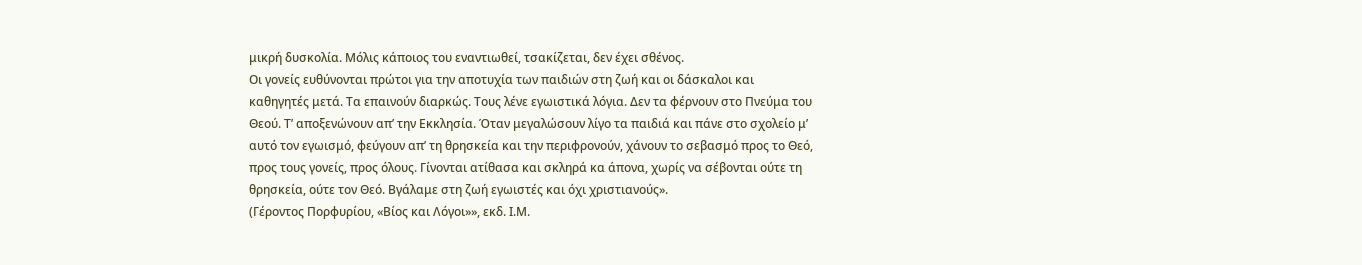μικρή δυσκολία. Μόλις κάποιος του εναντιωθεί, τσακίζεται, δεν έχει σθένος.
Οι γονείς ευθύνονται πρώτοι για την αποτυχία των παιδιών στη ζωή και οι δάσκαλοι και καθηγητές μετά. Τα επαινούν διαρκώς. Τους λένε εγωιστικά λόγια. Δεν τα φέρνουν στο Πνεύμα του Θεού. Τ’ αποξενώνουν απ’ την Εκκλησία. Όταν μεγαλώσουν λίγο τα παιδιά και πάνε στο σχολείο μ’ αυτό τον εγωισμό, φεύγουν απ’ τη θρησκεία και την περιφρονούν, χάνουν το σεβασμό προς το Θεό, προς τους γονείς, προς όλους. Γίνονται ατίθασα και σκληρά κα άπονα, χωρίς να σέβονται ούτε τη θρησκεία, ούτε τον Θεό. Βγάλαμε στη ζωή εγωιστές και όχι χριστιανούς».
(Γέροντος Πορφυρίου, «Βίος και Λόγοι»», εκδ. Ι.Μ.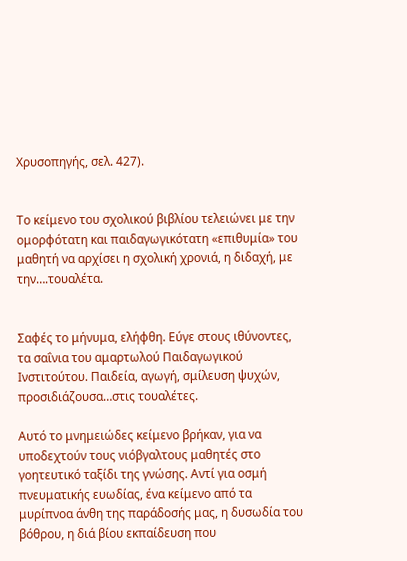Χρυσοπηγής, σελ. 427).


Το κείμενο του σχολικού βιβλίου τελειώνει με την ομορφότατη και παιδαγωγικότατη «επιθυμία» του μαθητή να αρχίσει η σχολική χρονιά, η διδαχή, με την….τουαλέτα.


Σαφές το μήνυμα, ελήφθη. Εύγε στους ιθύνοντες, τα σαΐνια του αμαρτωλού Παιδαγωγικού Ινστιτούτου. Παιδεία, αγωγή, σμίλευση ψυχών, προσιδιάζουσα…στις τουαλέτες.

Αυτό το μνημειώδες κείμενο βρήκαν, για να υποδεχτούν τους νιόβγαλτους μαθητές στο γοητευτικό ταξίδι της γνώσης. Αντί για οσμή πνευματικής ευωδίας, ένα κείμενο από τα μυρίπνοα άνθη της παράδοσής μας, η δυσωδία του βόθρου, η διά βίου εκπαίδευση που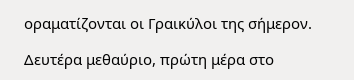οραματίζονται οι Γραικύλοι της σήμερον.

Δευτέρα μεθαύριο, πρώτη μέρα στο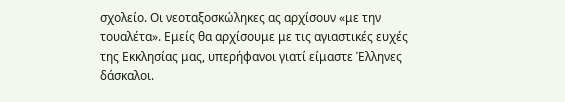σχολείο. Οι νεοταξοσκώληκες ας αρχίσουν «με την τουαλέτα». Εμείς θα αρχίσουμε με τις αγιαστικές ευχές της Εκκλησίας μας, υπερήφανοι γιατί είμαστε Έλληνες δάσκαλοι.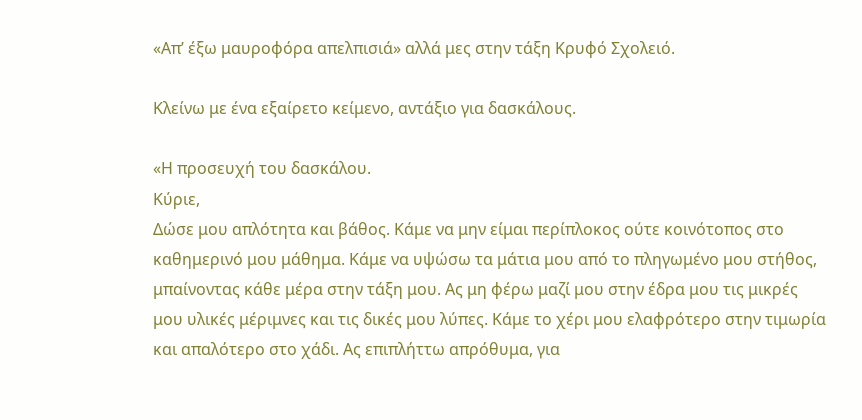«Απ’ έξω μαυροφόρα απελπισιά» αλλά μες στην τάξη Κρυφό Σχολειό.

Κλείνω με ένα εξαίρετο κείμενο, αντάξιο για δασκάλους.

«Η προσευχή του δασκάλου.
Κύριε,
Δώσε μου απλότητα και βάθος. Κάμε να μην είμαι περίπλοκος ούτε κοινότοπος στο καθημερινό μου μάθημα. Κάμε να υψώσω τα μάτια μου από το πληγωμένο μου στήθος, μπαίνοντας κάθε μέρα στην τάξη μου. Ας μη φέρω μαζί μου στην έδρα μου τις μικρές μου υλικές μέριμνες και τις δικές μου λύπες. Κάμε το χέρι μου ελαφρότερο στην τιμωρία και απαλότερο στο χάδι. Ας επιπλήττω απρόθυμα, για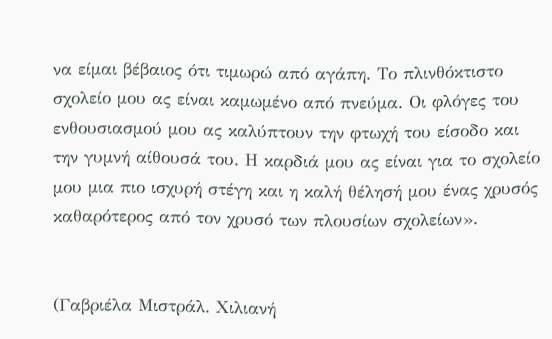να είμαι βέβαιος ότι τιμωρώ από αγάπη. Το πλινθόκτιστο σχολείο μου ας είναι καμωμένο από πνεύμα. Οι φλόγες του ενθουσιασμού μου ας καλύπτουν την φτωχή του είσοδο και την γυμνή αίθουσά του. Η καρδιά μου ας είναι για το σχολείο μου μια πιο ισχυρή στέγη και η καλή θέλησή μου ένας χρυσός καθαρότερος από τον χρυσό των πλουσίων σχολείων».


(Γαβριέλα Μιστράλ. Χιλιανή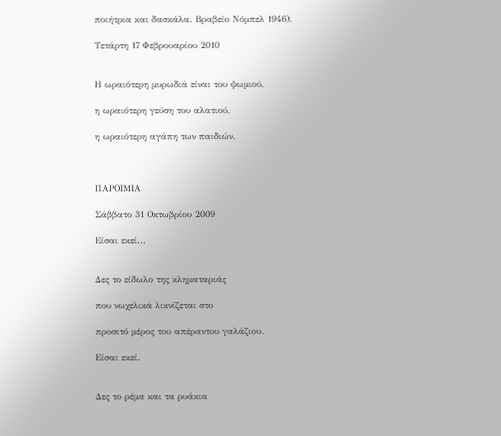ποιήτρια και δασκάλα. Βραβείο Νόμπελ 1946).

Τετάρτη 17 Φεβρουαρίου 2010


Η ωραιότερη μυρωδιά είναι του ψωμιού,

η ωραιότερη γεύση του αλατιού,

η ωραιότερη αγάπη των παιδιών.



ΠΑΡΟΙΜΙΑ

Σάββατο 31 Οκτωβρίου 2009

Είσαι εκεί...


Δες το είδωλο της κληματαριάς

που νωχελικά λικνίζεται στο

προσιτό μέρος του απέραντου γαλάζιου.

Είσαι εκεί.


Δες το ρέμα και τα ρυάκια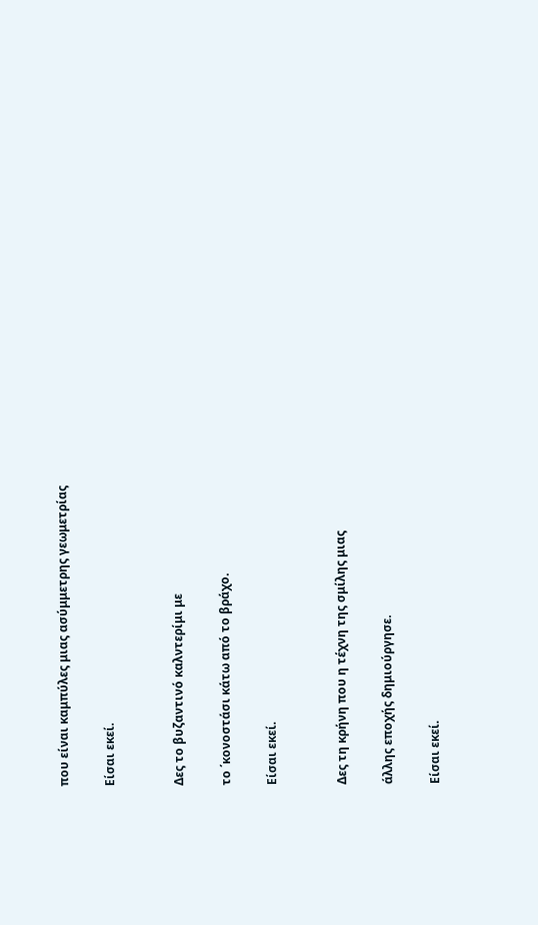που είναι καμπύλες μιας ασύμμετρης γεωμετρίας

Είσαι εκεί.


Δες το βυζαντινό καλντερίμι με

το ΄κονοστάσι κάτω από το βράχο.

Είσαι εκεί.


Δες τη κρήνη που η τέχνη της σμίλης μιας

άλλης εποχής δημιούργησε.

Είσαι εκεί.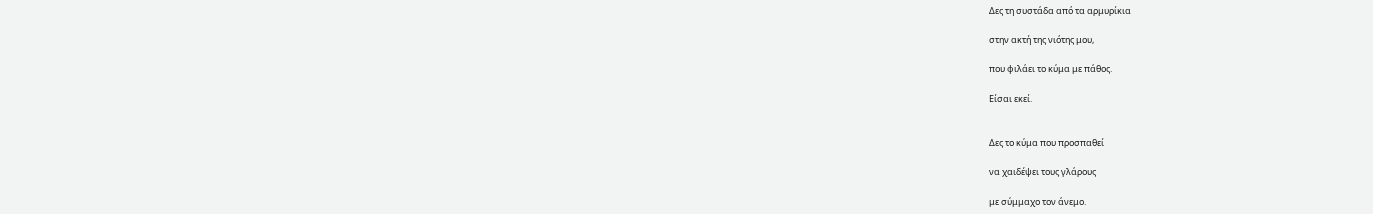Δες τη συστάδα από τα αρμυρίκια

στην ακτή της νιότης μου,

που φιλάει το κύμα με πάθος.

Είσαι εκεί.


Δες το κύμα που προσπαθεί

να χαιδέψει τους γλάρους

με σύμμαχο τον άνεμο.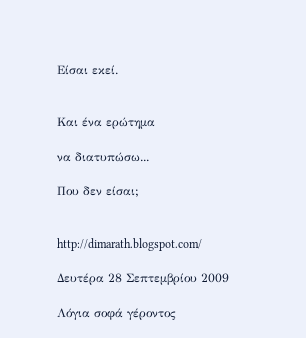Είσαι εκεί.


Και ένα ερώτημα

να διατυπώσω...

Που δεν είσαι;


http://dimarath.blogspot.com/

Δευτέρα 28 Σεπτεμβρίου 2009

Λόγια σοφά γέροντος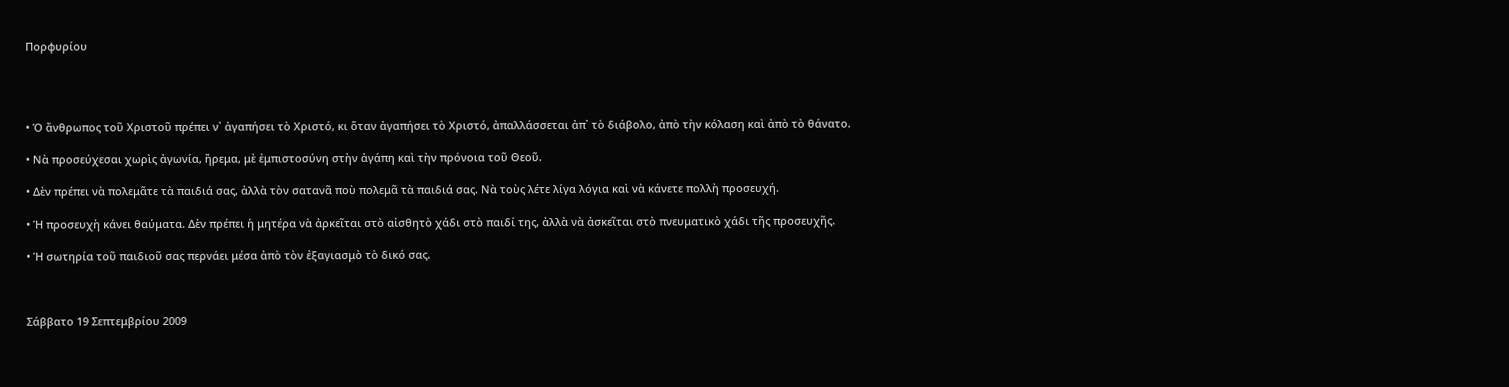Πορφυρίου




• Ὁ ἄνθρωπος τοῦ Χριστοῦ πρέπει ν᾿ ἀγαπήσει τὸ Χριστό, κι ὅταν ἀγαπήσει τὸ Χριστό, ἀπαλλάσσεται ἀπ᾿ τὸ διάβολο, ἀπὸ τὴν κόλαση καὶ ἀπὸ τὸ θάνατο.

• Νὰ προσεύχεσαι χωρὶς ἀγωνία, ἤρεμα, μὲ ἐμπιστοσύνη στὴν ἀγάπη καὶ τὴν πρόνοια τοῦ Θεοῦ.

• Δὲν πρέπει νὰ πολεμᾶτε τὰ παιδιά σας, ἀλλὰ τὸν σατανᾶ ποὺ πολεμᾶ τὰ παιδιά σας. Νὰ τοὺς λέτε λίγα λόγια καὶ νὰ κάνετε πολλὴ προσευχή.

• Ἡ προσευχὴ κάνει θαύματα. Δὲν πρέπει ἡ μητέρα νὰ ἀρκεῖται στὸ αἰσθητὸ χάδι στὸ παιδί της, ἀλλὰ νὰ ἀσκεῖται στὸ πνευματικὸ χάδι τῆς προσευχῆς.

• Ἡ σωτηρία τοῦ παιδιοῦ σας περνάει μέσα ἀπὸ τὸν ἐξαγιασμὸ τὸ δικό σας.



Σάββατο 19 Σεπτεμβρίου 2009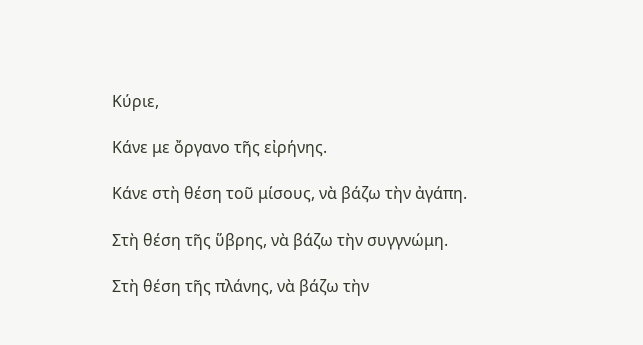Κύριε,

Κάνε με ὄργανο τῆς εἰρήνης.

Κάνε στὴ θέση τοῦ μίσους, νὰ βάζω τὴν ἀγάπη.

Στὴ θέση τῆς ὕβρης, νὰ βάζω τὴν συγγνώμη.

Στὴ θέση τῆς πλάνης, νὰ βάζω τὴν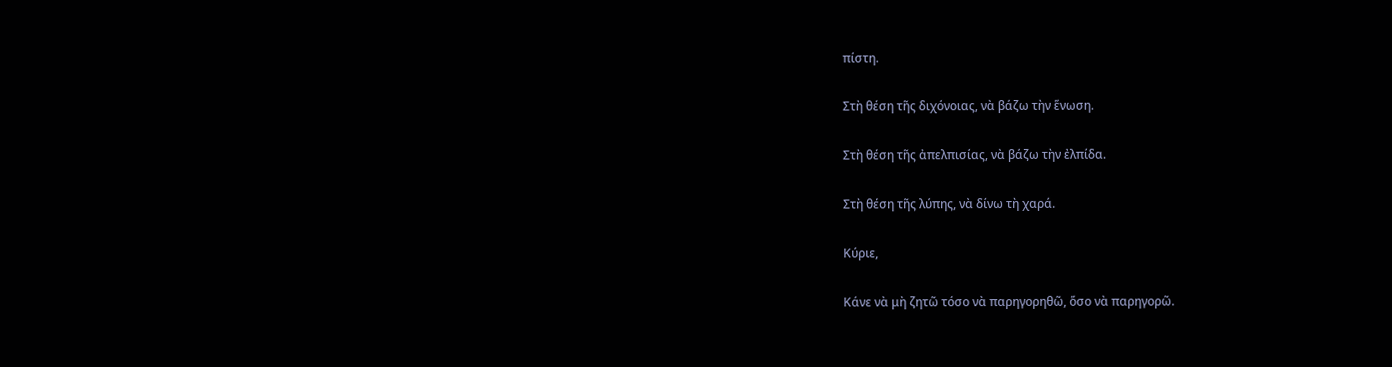πίστη.

Στὴ θέση τῆς διχόνοιας, νὰ βάζω τὴν ἕνωση.

Στὴ θέση τῆς ἀπελπισίας, νὰ βάζω τὴν ἐλπίδα.

Στὴ θέση τῆς λύπης, νὰ δίνω τὴ χαρά.

Κύριε,

Κάνε νὰ μὴ ζητῶ τόσο νὰ παρηγορηθῶ, ὅσο νὰ παρηγορῶ.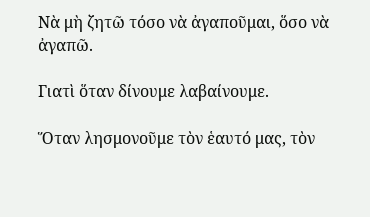Νὰ μὴ ζητῶ τόσο νὰ ἀγαποῦμαι, ὅσο νὰ ἀγαπῶ.

Γιατὶ ὅταν δίνουμε λαβαίνουμε.

Ὅταν λησμονοῦμε τὸν ἑαυτό μας, τὸν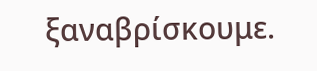ξαναβρίσκουμε.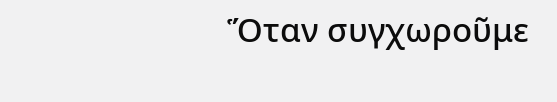Ὅταν συγχωροῦμε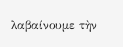λαβαίνουμε τὴν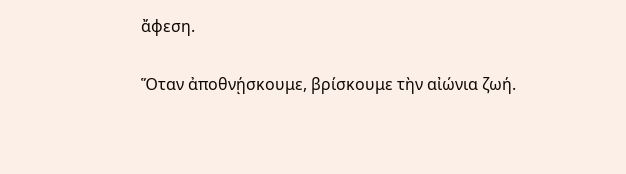ἄφεση.

Ὅταν ἀποθνῄσκουμε, βρίσκουμε τὴν αἰώνια ζωή.